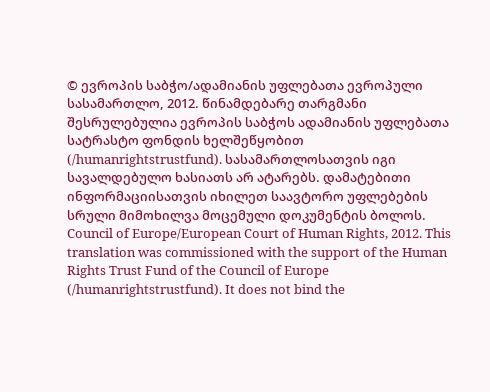© ევროპის საბჭო/ადამიანის უფლებათა ევროპული სასამართლო, 2012. წინამდებარე თარგმანი შესრულებულია ევროპის საბჭოს ადამიანის უფლებათა სატრასტო ფონდის ხელშეწყობით (/humanrightstrustfund). სასამართლოსათვის იგი სავალდებულო ხასიათს არ ატარებს. დამატებითი ინფორმაციისათვის იხილეთ საავტორო უფლებების სრული მიმოხილვა მოცემული დოკუმენტის ბოლოს.
Council of Europe/European Court of Human Rights, 2012. This translation was commissioned with the support of the Human Rights Trust Fund of the Council of Europe (/humanrightstrustfund). It does not bind the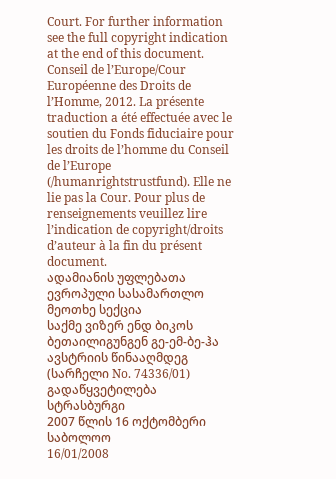Court. For further information see the full copyright indication at the end of this document.
Conseil de l’Europe/Cour Européenne des Droits de l’Homme, 2012. La présente traduction a été effectuée avec le soutien du Fonds fiduciaire pour les droits de l’homme du Conseil de l’Europe (/humanrightstrustfund). Elle ne lie pas la Cour. Pour plus de renseignements veuillez lire l’indication de copyright/droits d’auteur à la fin du présent document.
ადამიანის უფლებათა ევროპული სასამართლო
მეოთხე სექცია
საქმე ვიზერ ენდ ბიკოს ბეთაილიგუნგენ გე-ემ-ბე-ჰა ავსტრიის წინააღმდეგ
(სარჩელი No. 74336/01)
გადაწყვეტილება
სტრასბურგი
2007 წლის 16 ოქტომბერი
საბოლოო
16/01/2008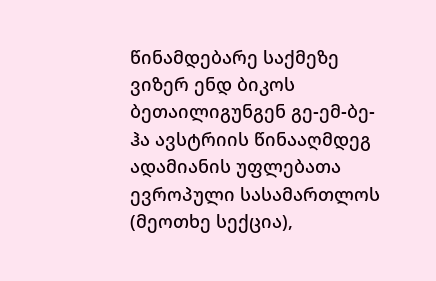წინამდებარე საქმეზე ვიზერ ენდ ბიკოს ბეთაილიგუნგენ გე-ემ-ბე-ჰა ავსტრიის წინააღმდეგ
ადამიანის უფლებათა ევროპული სასამართლოს (მეოთხე სექცია),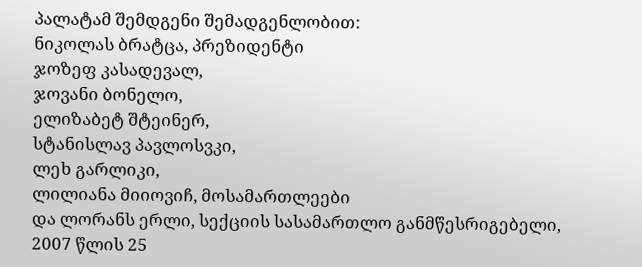პალატამ შემდგენი შემადგენლობით:
ნიკოლას ბრატცა, პრეზიდენტი
ჯოზეფ კასადევალ,
ჯოვანი ბონელო,
ელიზაბეტ შტეინერ,
სტანისლავ პავლოსვკი,
ლეხ გარლიკი,
ლილიანა მიიოვიჩ, მოსამართლეები
და ლორანს ერლი, სექციის სასამართლო განმწესრიგებელი,
2007 წლის 25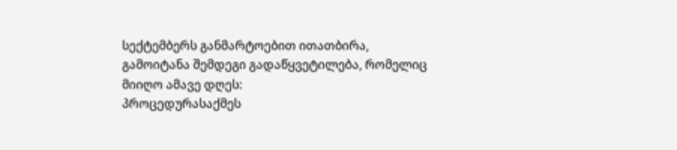სექტემბერს განმარტოებით ითათბირა,
გამოიტანა შემდეგი გადაწყვეტილება, რომელიც მიიღო ამავე დღეს:
პროცედურასაქმეს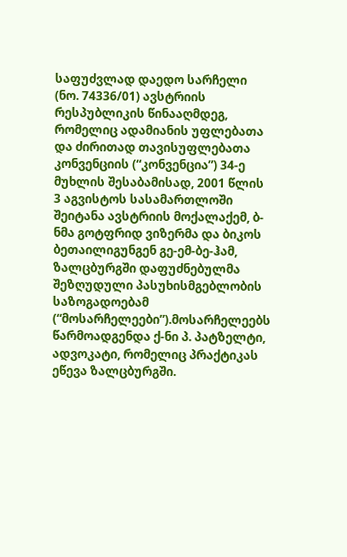საფუძვლად დაედო სარჩელი (ნო. 74336/01) ავსტრიის რესპუბლიკის წინააღმდეგ, რომელიც ადამიანის უფლებათა და ძირითად თავისუფლებათა კონვენციის (“კონვენცია”) 34-ე მუხლის შესაბამისად, 2001 წლის 3 აგვისტოს სასამართლოში შეიტანა ავსტრიის მოქალაქემ, ბ-ნმა გოტფრიდ ვიზერმა და ბიკოს ბეთაილიგუნგენ გე-ემ-ბე-ჰამ, ზალცბურგში დაფუძნებულმა შეზღუდული პასუხისმგებლობის საზოგადოებამ (“მოსარჩელეები”).მოსარჩელეებს წარმოადგენდა ქ-ნი პ. პატზელტი, ადვოკატი, რომელიც პრაქტიკას ეწევა ზალცბურგში.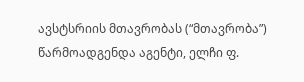ავსტსრიის მთავრობას (“მთავრობა”) წარმოადგენდა აგენტი, ელჩი ფ.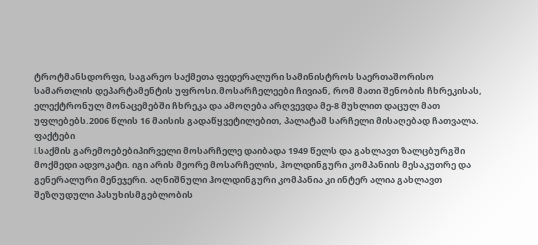ტროტმანსდორფი, საგარეო საქმეთა ფედერალური სამინისტროს საერთაშორისო სამართლის დეპარტამენტის უფროსი.მოსარჩელეები ჩივიან, რომ მათი შენობის ჩხრეკისას, ელექტრონულ მონაცემებში ჩხრეკა და ამოღება არღვევდა მე-8 მუხლით დაცულ მათ უფლებებს.2006 წლის 16 მაისის გადაწყვეტილებით, პალატამ სარჩელი მისაღებად ჩათვალა.
ფაქტები
I.საქმის გარემოებებიპირველი მოსარჩელე დაიბადა 1949 წელს და გახლავთ ზალცბურგში მოქმედი ადვოკატი. იგი არის მეორე მოსარჩელის, ჰოლდინგური კომპანიის მესაკუთრე და გენერალური მენეჯერი. აღნიშნული ჰოლდინგური კომპანია კი ინტერ ალია გახლავთ შეზღუდული პასუხისმგებლობის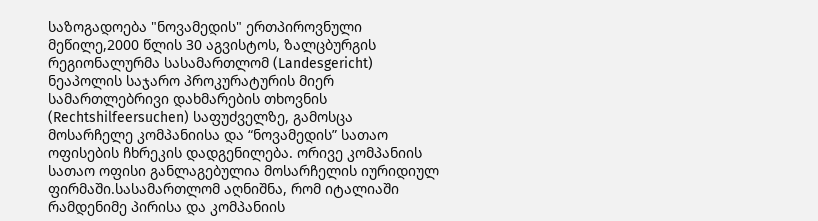საზოგადოება "ნოვამედის" ერთპიროვნული მეწილე,2000 წლის 30 აგვისტოს, ზალცბურგის რეგიონალურმა სასამართლომ (Landesgericht) ნეაპოლის საჯარო პროკურატურის მიერ სამართლებრივი დახმარების თხოვნის (Rechtshilfeersuchen) საფუძველზე, გამოსცა მოსარჩელე კომპანიისა და “ნოვამედის” სათაო ოფისების ჩხრეკის დადგენილება. ორივე კომპანიის სათაო ოფისი განლაგებულია მოსარჩელის იურიდიულ ფირმაში.სასამართლომ აღნიშნა, რომ იტალიაში რამდენიმე პირისა და კომპანიის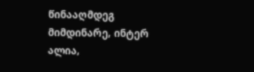წინააღმდეგ მიმდინარე, ინტერ ალია,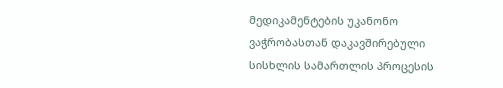მედიკამენტების უკანონო ვაჭრობასთან დაკავშირებული სისხლის სამართლის პროცესის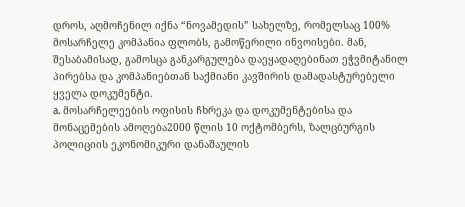დროს, აღმოჩენილ იქნა “ნოვამედის” სახელზე, რომელსაც 100% მოსარჩელე კომპანია ფლობს, გამოწერილი ინვოისები. მან, შესაბამისად, გამოსცა განკარგულება დაეყადაღებინათ ეჭვმიტანილ პირებსა და კომპანიებთან საქმიანი კავშირის დამადასტურებელი ყველა დოკუმენტი.
a. მოსარჩელეების ოფისის ჩხრეკა და დოკუმენტებისა და მონაცემების ამოღება2000 წლის 10 ოქტომბერს, ზალცბურგის პოლიციის ეკონომიკური დანაშაულის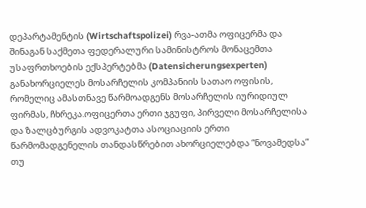დეპარტამენტის (Wirtschaftspolizei) რვა-ათმა ოფიცერმა და შინაგან საქმეთა ფედერალური სამინისტროს მონაცემთა უსაფრთხოების ექსპერტებმა (Datensicherungsexperten) განახორციელეს მოსარჩელის კომპანიის სათაო ოფისის, რომელიც ამასთნავე წარმოადგენს მოსარჩელის იურიდიულ ფირმას, ჩხრეკა.ოფიცერთა ერთი ჯგუფი, პირველი მოსარჩელისა და ზალცბურგის ადვოკატთა ასოციაციის ერთი წარმომადგენელის თანდასწრებით ახორციელებდა “ნოვამედსა” თუ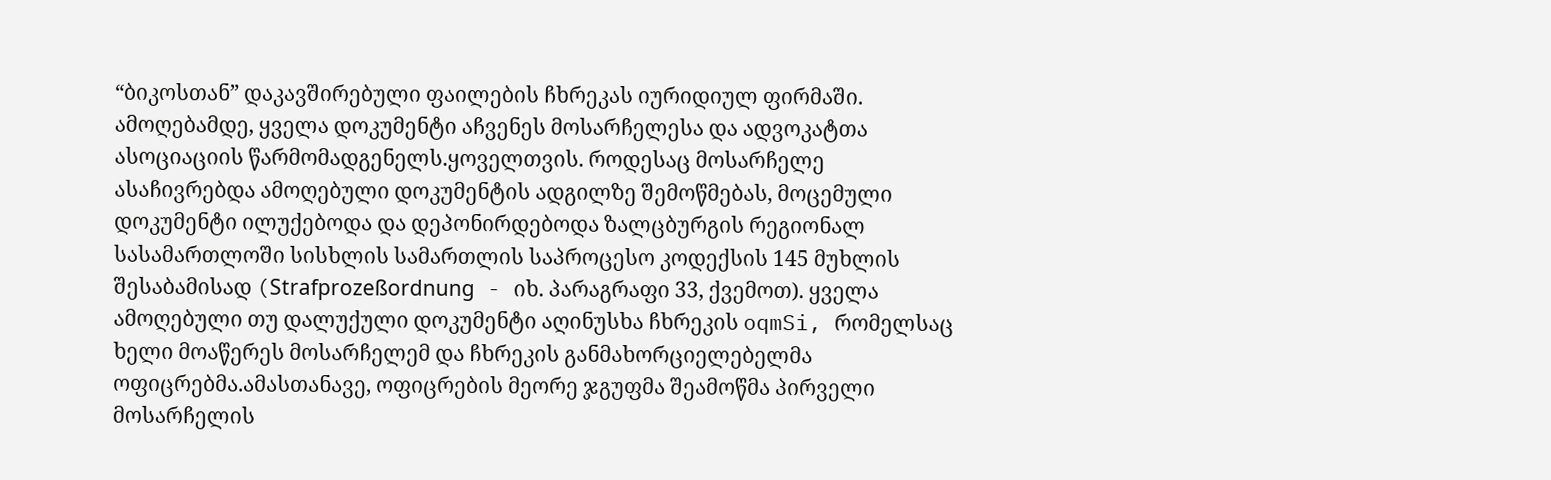“ბიკოსთან” დაკავშირებული ფაილების ჩხრეკას იურიდიულ ფირმაში. ამოღებამდე, ყველა დოკუმენტი აჩვენეს მოსარჩელესა და ადვოკატთა ასოციაციის წარმომადგენელს.ყოველთვის. როდესაც მოსარჩელე ასაჩივრებდა ამოღებული დოკუმენტის ადგილზე შემოწმებას, მოცემული დოკუმენტი ილუქებოდა და დეპონირდებოდა ზალცბურგის რეგიონალ სასამართლოში სისხლის სამართლის საპროცესო კოდექსის 145 მუხლის შესაბამისად (Strafprozeßordnung - იხ. პარაგრაფი 33, ქვემოთ). ყველა ამოღებული თუ დალუქული დოკუმენტი აღინუსხა ჩხრეკის oqmSi, რომელსაც ხელი მოაწერეს მოსარჩელემ და ჩხრეკის განმახორციელებელმა ოფიცრებმა.ამასთანავე, ოფიცრების მეორე ჯგუფმა შეამოწმა პირველი მოსარჩელის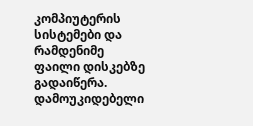კომპიუტერის სისტემები და რამდენიმე ფაილი დისკებზე გადაიწერა. დამოუკიდებელი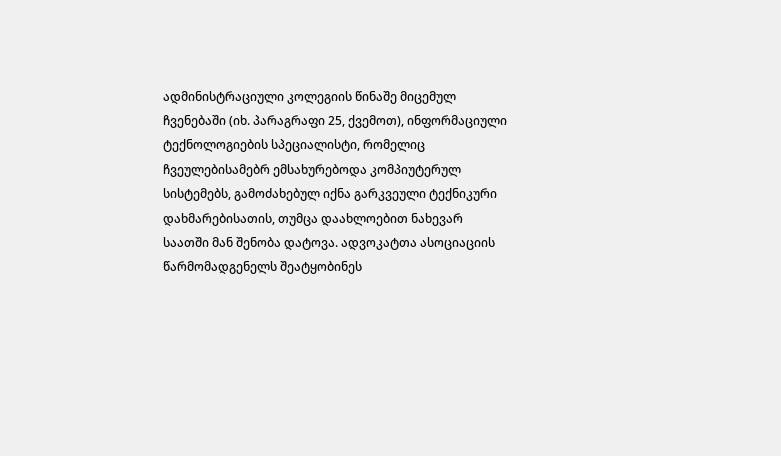ადმინისტრაციული კოლეგიის წინაშე მიცემულ ჩვენებაში (იხ. პარაგრაფი 25, ქვემოთ), ინფორმაციული ტექნოლოგიების სპეციალისტი, რომელიც ჩვეულებისამებრ ემსახურებოდა კომპიუტერულ სისტემებს, გამოძახებულ იქნა გარკვეული ტექნიკური დახმარებისათის, თუმცა დაახლოებით ნახევარ საათში მან შენობა დატოვა. ადვოკატთა ასოციაციის წარმომადგენელს შეატყობინეს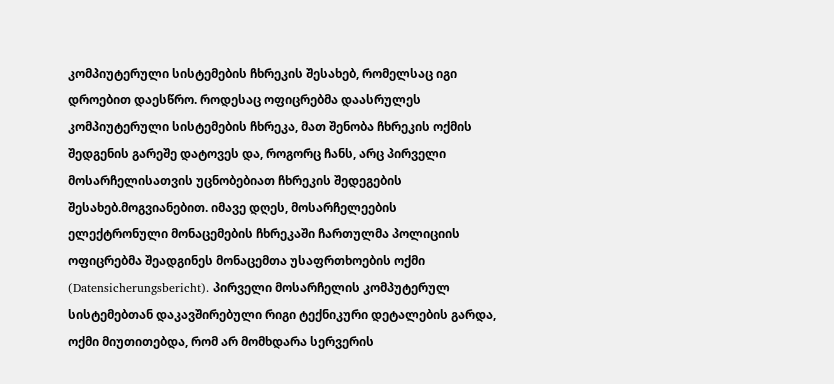კომპიუტერული სისტემების ჩხრეკის შესახებ, რომელსაც იგი დროებით დაესწრო. როდესაც ოფიცრებმა დაასრულეს კომპიუტერული სისტემების ჩხრეკა, მათ შენობა ჩხრეკის ოქმის შედგენის გარეშე დატოვეს და, როგორც ჩანს, არც პირველი მოსარჩელისათვის უცნობებიათ ჩხრეკის შედეგების შესახებ.მოგვიანებით. იმავე დღეს, მოსარჩელეების ელექტრონული მონაცემების ჩხრეკაში ჩართულმა პოლიციის ოფიცრებმა შეადგინეს მონაცემთა უსაფრთხოების ოქმი (Datensicherungsbericht). პირველი მოსარჩელის კომპუტერულ სისტემებთან დაკავშირებული რიგი ტექნიკური დეტალების გარდა, ოქმი მიუთითებდა, რომ არ მომხდარა სერვერის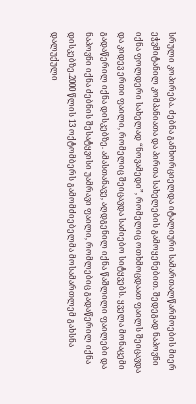სრული კოპირება. ძებნა განხორციელდა იტალიური სამართალწარმოების მიერ ეჭვმიტანილ კომპანიათა და პირთა სახელების გამოყენებით. შედეგად ნაპოვნი იქნა ფოლდერი სახელად “ნოვამედი”, რომელიც ოთხმოცდაათ ფაილს შეიცავდა და კიდევ ერთი ფაილი, რომელიც შეიცავდა საძიებო სიტყვებს. ყველა მონაცემი გადაწერილ იქნა დისკებზე. ამასთანავე, აღდგენილ იქნა წაშლილი ფაილები და ნაპოვნი იქნა ძებნის შესატყვისი უამრავი ფაილი, რომლებიც გადაწერილ იქნა დისკებზე.2000 წლის 13 ოქტომბერს გამომძიებელმა მოსამართლემ გახსნა დალუქული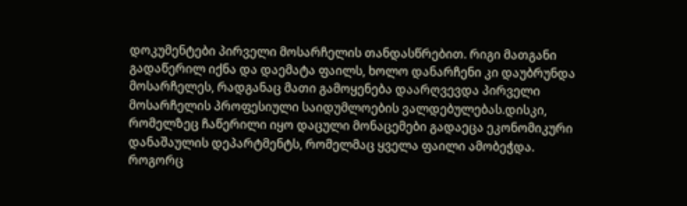დოკუმენტები პირველი მოსარჩელის თანდასწრებით. რიგი მათგანი გადაწერილ იქნა და დაემატა ფაილს, ხოლო დანარჩენი კი დაუბრუნდა მოსარჩელეს, რადგანაც მათი გამოყენება დაარღვევდა პირველი მოსარჩელის პროფესიული საიდუმლოების ვალდებულებას.დისკი, რომელზეც ჩაწერილი იყო დაცული მონაცემები გადაეცა ეკონომიკური დანაშაულის დეპარტმენტს, რომელმაც ყველა ფაილი ამობეჭდა. როგორც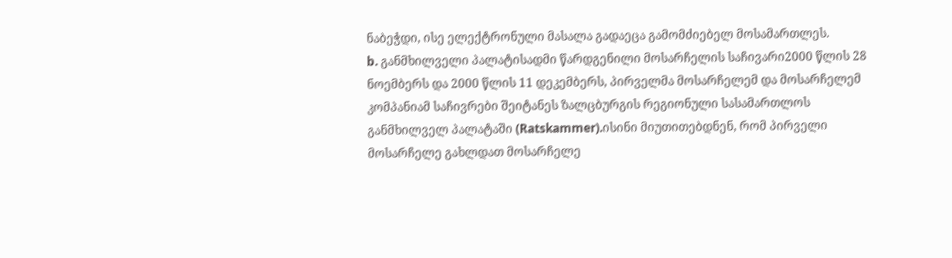ნაბეჭდი, ისე ელექტრონული მასალა გადაეცა გამომძიებელ მოსამართლეს.
b. განმხილველი პალატისადმი წარდგენილი მოსარჩელის საჩივარი2000 წლის 28 ნოემბერს და 2000 წლის 11 დეკემბერს, პირველმა მოსარჩელემ და მოსარჩელემ კომპანიამ საჩივრები შეიტანეს ზალცბურგის რეგიონული სასამართლოს განმხილველ პალატაში (Ratskammer).ისინი მიუთითებდნენ, რომ პირველი მოსარჩელე გახლდათ მოსარჩელე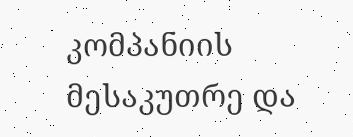კომპანიის მესაკუთრე და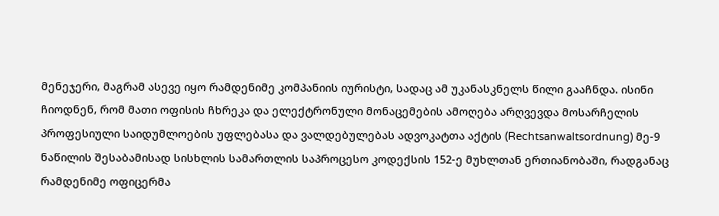მენეჯერი, მაგრამ ასევე იყო რამდენიმე კომპანიის იურისტი, სადაც ამ უკანასკნელს წილი გააჩნდა. ისინი ჩიოდნენ, რომ მათი ოფისის ჩხრეკა და ელექტრონული მონაცემების ამოღება არღვევდა მოსარჩელის პროფესიული საიდუმლოების უფლებასა და ვალდებულებას ადვოკატთა აქტის (Rechtsanwaltsordnung) მე-9 ნაწილის შესაბამისად სისხლის სამართლის საპროცესო კოდექსის 152-ე მუხლთან ერთიანობაში, რადგანაც რამდენიმე ოფიცერმა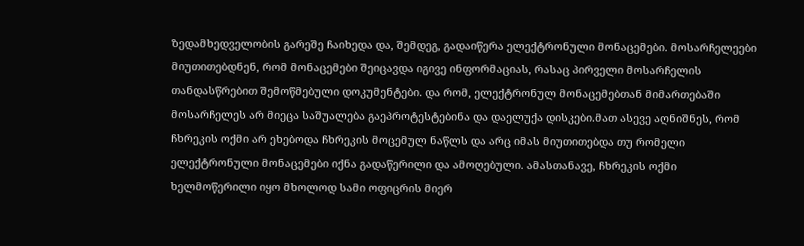ზედამხედველობის გარეშე ჩაიხედა და, შემდეგ, გადაიწერა ელექტრონული მონაცემები. მოსარჩელეები მიუთითებდნენ, რომ მონაცემები შეიცავდა იგივე ინფორმაციას, რასაც პირველი მოსარჩელის თანდასწრებით შემოწმებული დოკუმენტები. და რომ, ელექტრონულ მონაცემებთან მიმართებაში მოსარჩელეს არ მიეცა საშუალება გაეპროტესტებინა და დაელუქა დისკები.მათ ასევე აღნიშნეს, რომ ჩხრეკის ოქმი არ ეხებოდა ჩხრეკის მოცემულ ნაწლს და არც იმას მიუთითებდა თუ რომელი ელექტრონული მონაცემები იქნა გადაწერილი და ამოღებული. ამასთანავე, ჩხრეკის ოქმი ხელმოწერილი იყო მხოლოდ სამი ოფიცრის მიერ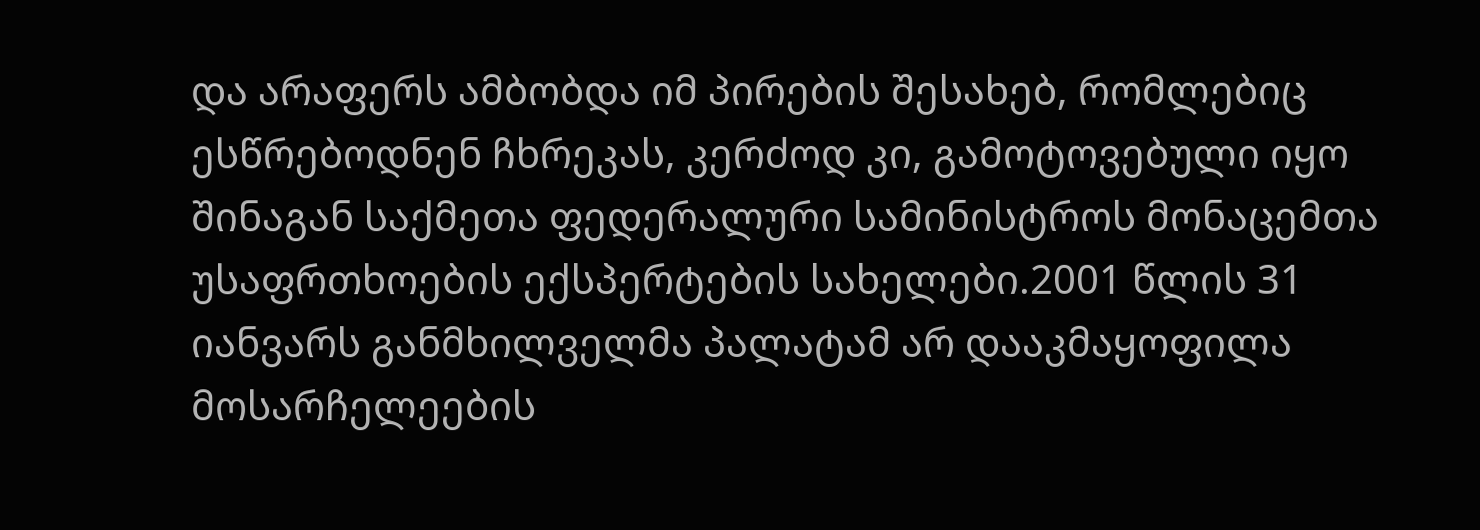და არაფერს ამბობდა იმ პირების შესახებ, რომლებიც ესწრებოდნენ ჩხრეკას, კერძოდ კი, გამოტოვებული იყო შინაგან საქმეთა ფედერალური სამინისტროს მონაცემთა უსაფრთხოების ექსპერტების სახელები.2001 წლის 31 იანვარს განმხილველმა პალატამ არ დააკმაყოფილა მოსარჩელეების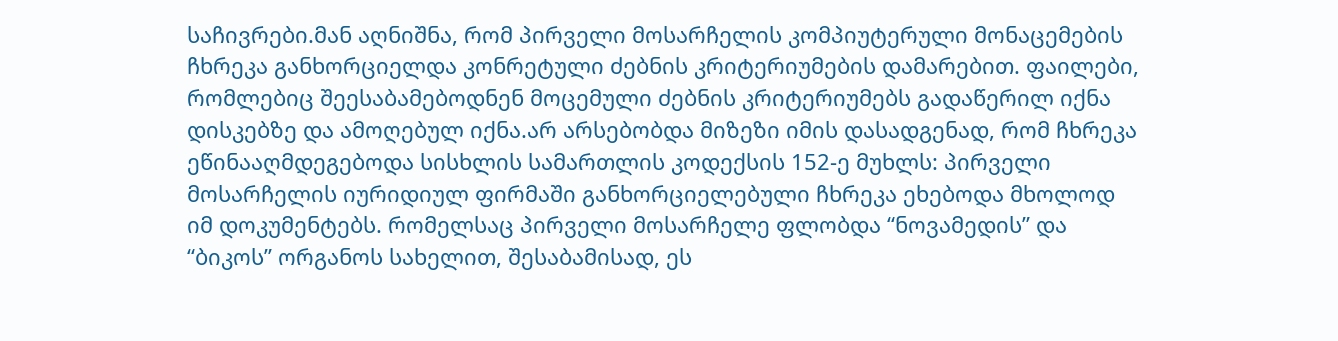საჩივრები.მან აღნიშნა, რომ პირველი მოსარჩელის კომპიუტერული მონაცემების ჩხრეკა განხორციელდა კონრეტული ძებნის კრიტერიუმების დამარებით. ფაილები, რომლებიც შეესაბამებოდნენ მოცემული ძებნის კრიტერიუმებს გადაწერილ იქნა დისკებზე და ამოღებულ იქნა.არ არსებობდა მიზეზი იმის დასადგენად, რომ ჩხრეკა ეწინააღმდეგებოდა სისხლის სამართლის კოდექსის 152-ე მუხლს: პირველი მოსარჩელის იურიდიულ ფირმაში განხორციელებული ჩხრეკა ეხებოდა მხოლოდ იმ დოკუმენტებს. რომელსაც პირველი მოსარჩელე ფლობდა “ნოვამედის” და “ბიკოს” ორგანოს სახელით, შესაბამისად, ეს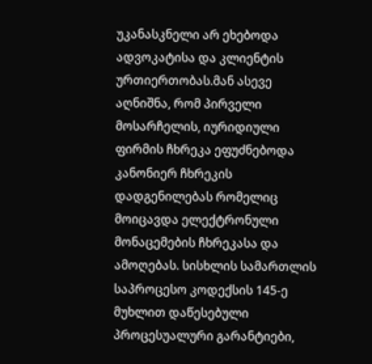უკანასკნელი არ ეხებოდა ადვოკატისა და კლიენტის ურთიერთობას.მან ასევე აღნიშნა, რომ პირველი მოსარჩელის, იურიდიული ფირმის ჩხრეკა ეფუძნებოდა კანონიერ ჩხრეკის დადგენილებას რომელიც მოიცავდა ელექტრონული მონაცემების ჩხრეკასა და ამოღებას. სისხლის სამართლის საპროცესო კოდექსის 145-ე მუხლით დაწესებული პროცესუალური გარანტიები,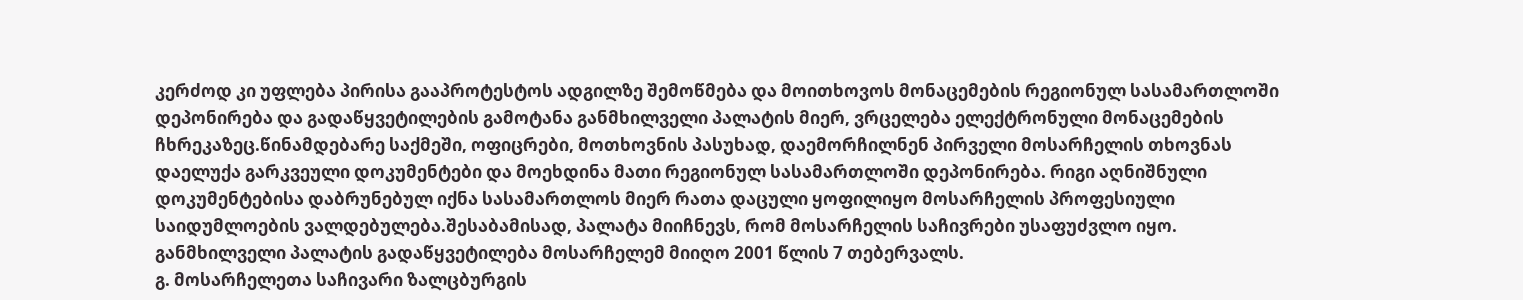კერძოდ კი უფლება პირისა გააპროტესტოს ადგილზე შემოწმება და მოითხოვოს მონაცემების რეგიონულ სასამართლოში დეპონირება და გადაწყვეტილების გამოტანა განმხილველი პალატის მიერ, ვრცელება ელექტრონული მონაცემების ჩხრეკაზეც.წინამდებარე საქმეში, ოფიცრები, მოთხოვნის პასუხად, დაემორჩილნენ პირველი მოსარჩელის თხოვნას დაელუქა გარკვეული დოკუმენტები და მოეხდინა მათი რეგიონულ სასამართლოში დეპონირება. რიგი აღნიშნული დოკუმენტებისა დაბრუნებულ იქნა სასამართლოს მიერ რათა დაცული ყოფილიყო მოსარჩელის პროფესიული საიდუმლოების ვალდებულება.შესაბამისად, პალატა მიიჩნევს, რომ მოსარჩელის საჩივრები უსაფუძვლო იყო. განმხილველი პალატის გადაწყვეტილება მოსარჩელემ მიიღო 2001 წლის 7 თებერვალს.
გ. მოსარჩელეთა საჩივარი ზალცბურგის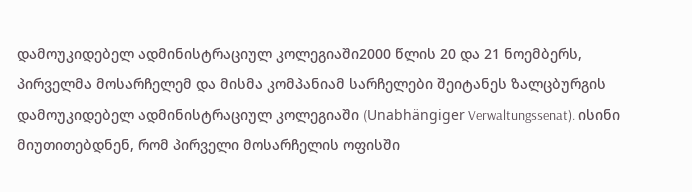დამოუკიდებელ ადმინისტრაციულ კოლეგიაში2000 წლის 20 და 21 ნოემბერს, პირველმა მოსარჩელემ და მისმა კომპანიამ სარჩელები შეიტანეს ზალცბურგის დამოუკიდებელ ადმინისტრაციულ კოლეგიაში (Unabhängiger Verwaltungssenat). ისინი მიუთითებდნენ, რომ პირველი მოსარჩელის ოფისში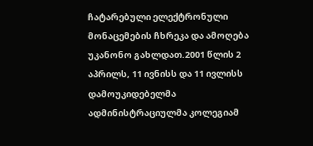ჩატარებული ელექტრონული მონაცემების ჩხრეკა და ამოღება უკანონო გახლდათ.2001 წლის 2 აპრილს, 11 ივნისს და 11 ივლისს დამოუკიდებელმა ადმინისტრაციულმა კოლეგიამ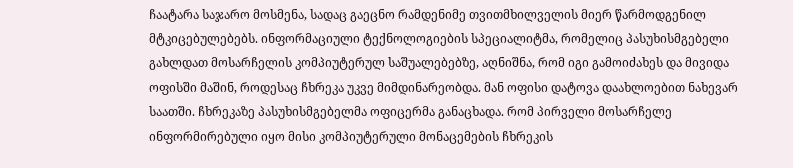ჩაატარა საჯარო მოსმენა, სადაც გაეცნო რამდენიმე თვითმხილველის მიერ წარმოდგენილ მტკიცებულებებს. ინფორმაციული ტექნოლოგიების სპეციალიტმა, რომელიც პასუხისმგებელი გახლდათ მოსარჩელის კომპიუტერულ საშუალებებზე, აღნიშნა, რომ იგი გამოიძახეს და მივიდა ოფისში მაშინ, როდესაც ჩხრეკა უკვე მიმდინარეობდა. მან ოფისი დატოვა დაახლოებით ნახევარ საათში. ჩხრეკაზე პასუხისმგებელმა ოფიცერმა განაცხადა. რომ პირველი მოსარჩელე ინფორმირებული იყო მისი კომპიუტერული მონაცემების ჩხრეკის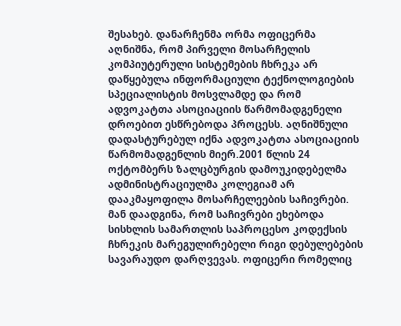შესახებ. დანარჩენმა ორმა ოფიცერმა აღნიშნა, რომ პირველი მოსარჩელის კომპიუტერული სისტემების ჩხრეკა არ დაწყებულა ინფორმაციული ტექნოლოგიების სპეციალისტის მოსვლამდე და რომ ადვოკატთა ასოციაციის წარმომადგენელი დროებით ესწრებოდა პროცესს. აღნიშნული დადასტურებულ იქნა ადვოკატთა ასოციაციის წარმომადგენლის მიერ.2001 წლის 24 ოქტომბერს ზალცბურგის დამოუკიდებელმა ადმინისტრაციულმა კოლეგიამ არ დააკმაყოფილა მოსარჩელეების საჩივრები. მან დაადგინა, რომ საჩივრები ეხებოდა სისხლის სამართლის საპროცესო კოდექსის ჩხრეკის მარეგულირებელი რიგი დებულებების სავარაუდო დარღვევას. ოფიცერი რომელიც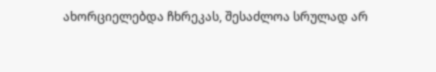ახორციელებდა ჩხრეკას, შესაძლოა სრულად არ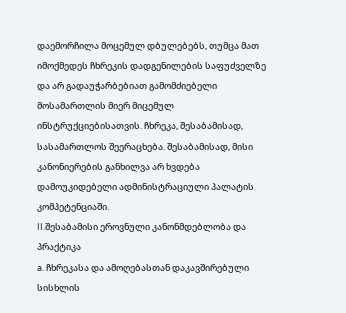დაემორჩილა მოცემულ დბულებებს, თუმცა მათ იმოქმედეს ჩხრეკის დადგენილების საფუძველზე და არ გადაუჭარბებიათ გამომძიებელი მოსამართლის მიერ მიცემულ ინსტრუქციებისათვის. ჩხრეკა, შესაბამისად, სასამართლოს შეერაცხება. შესაბამისად, მისი კანონიერების განხილვა არ ხვდება დამოუკიდებელი ადმინისტრაციული პალატის კომპეტენციაში.
II.შესაბამისი ეროვნული კანონმდებლობა და პრაქტიკა
a. ჩხრეკასა და ამოღებასთან დაკავშირებული სისხლის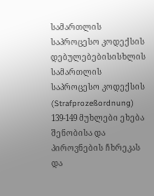სამართლის საპროცესო კოდექსის დებულებებისისხლის სამართლის საპროცესო კოდექსის (Strafprozeßordnung) 139-149 მუხლები ეხება შენობისა და პიროვნების ჩხრეკას და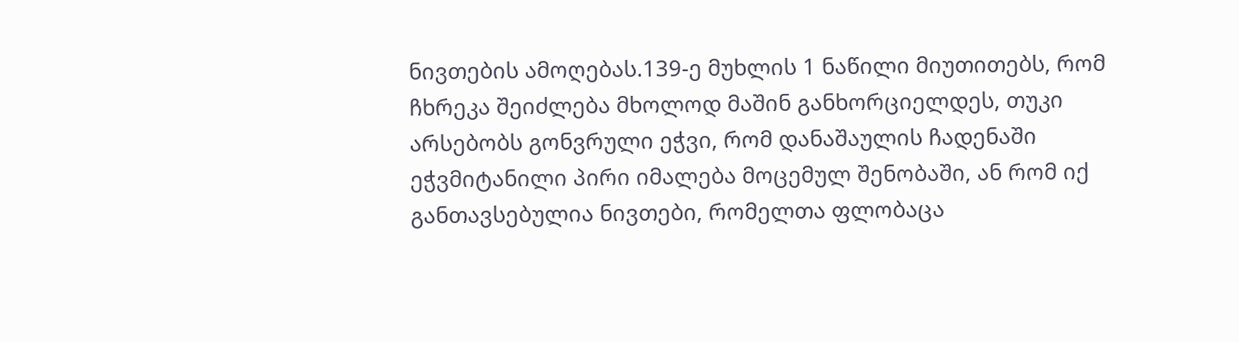ნივთების ამოღებას.139-ე მუხლის 1 ნაწილი მიუთითებს, რომ ჩხრეკა შეიძლება მხოლოდ მაშინ განხორციელდეს, თუკი არსებობს გონვრული ეჭვი, რომ დანაშაულის ჩადენაში ეჭვმიტანილი პირი იმალება მოცემულ შენობაში, ან რომ იქ განთავსებულია ნივთები, რომელთა ფლობაცა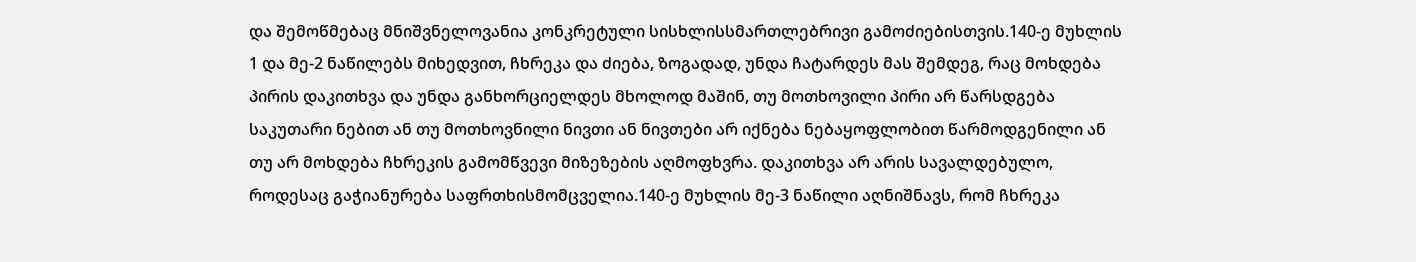და შემოწმებაც მნიშვნელოვანია კონკრეტული სისხლისსმართლებრივი გამოძიებისთვის.140-ე მუხლის 1 და მე-2 ნაწილებს მიხედვით, ჩხრეკა და ძიება, ზოგადად, უნდა ჩატარდეს მას შემდეგ, რაც მოხდება პირის დაკითხვა და უნდა განხორციელდეს მხოლოდ მაშინ, თუ მოთხოვილი პირი არ წარსდგება საკუთარი ნებით ან თუ მოთხოვნილი ნივთი ან ნივთები არ იქნება ნებაყოფლობით წარმოდგენილი ან თუ არ მოხდება ჩხრეკის გამომწვევი მიზეზების აღმოფხვრა. დაკითხვა არ არის სავალდებულო, როდესაც გაჭიანურება საფრთხისმომცველია.140-ე მუხლის მე-3 ნაწილი აღნიშნავს, რომ ჩხრეკა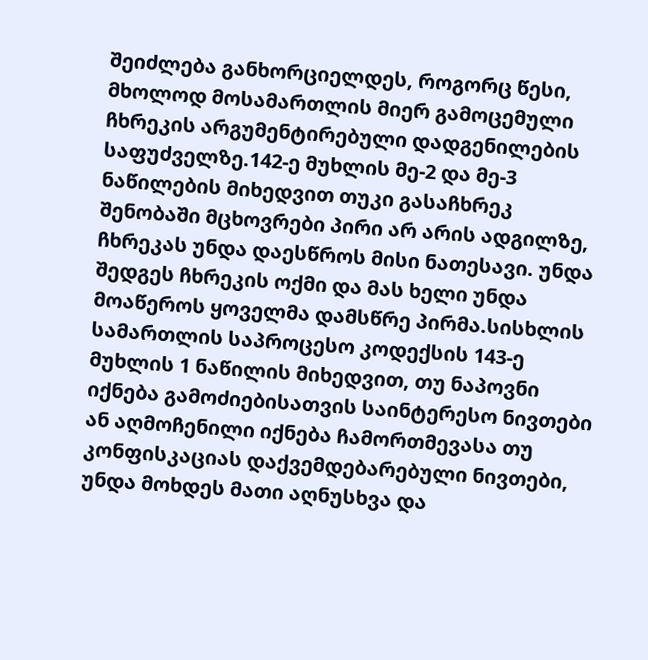შეიძლება განხორციელდეს, როგორც წესი, მხოლოდ მოსამართლის მიერ გამოცემული ჩხრეკის არგუმენტირებული დადგენილების საფუძველზე.142-ე მუხლის მე-2 და მე-3 ნაწილების მიხედვით თუკი გასაჩხრეკ შენობაში მცხოვრები პირი არ არის ადგილზე, ჩხრეკას უნდა დაესწროს მისი ნათესავი. უნდა შედგეს ჩხრეკის ოქმი და მას ხელი უნდა მოაწეროს ყოველმა დამსწრე პირმა.სისხლის სამართლის საპროცესო კოდექსის 143-ე მუხლის 1 ნაწილის მიხედვით, თუ ნაპოვნი იქნება გამოძიებისათვის საინტერესო ნივთები ან აღმოჩენილი იქნება ჩამორთმევასა თუ კონფისკაციას დაქვემდებარებული ნივთები, უნდა მოხდეს მათი აღნუსხვა და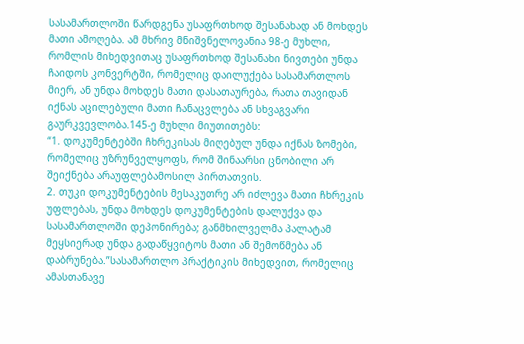სასამართლოში წარდგენა უსაფრთხოდ შესანახად ან მოხდეს მათი ამოღება. ამ მხრივ მნიშვნელოვანია 98-ე მუხლი, რომლის მიხედვითაც უსაფრთხოდ შესანახი ნივთები უნდა ჩაიდოს კონვერტში, რომელიც დაილუქება სასამართლოს მიერ, ან უნდა მოხდეს მათი დასათაურება, რათა თავიდან იქნას აცილებული მათი ჩანაცვლება ან სხვაგვარი გაურკვევლობა.145-ე მუხლი მიუთითებს:
“1. დოკუმენტებში ჩხრეკისას მიღებულ უნდა იქნას ზომები, რომელიც უზრუნველყოფს, რომ შინაარსი ცნობილი არ შეიქნება არაუფლებამოსილ პირთათვის.
2. თუკი დოკუმენტების მესაკუთრე არ იძლევა მათი ჩხრეკის უფლებას, უნდა მოხდეს დოკუმენტების დალუქვა და სასამართლოში დეპონირება; განმხილველმა პალატამ მეყსიერად უნდა გადაწყვიტოს მათი ან შემოწმება ან დაბრუნება.”სასამართლო პრაქტიკის მიხედვით, რომელიც ამასთანავე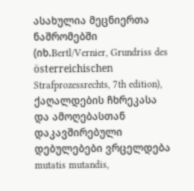ასახულია მეცნიერთა ნაშრომებში (იხ.Bertl/Vernier, Grundriss des österreichischen Strafprozessrechts, 7th edition), ქაღალდების ჩხრეკასა და ამოღებასთან დაკავშირებული დებულებები ვრცელდება mutatis mutandis,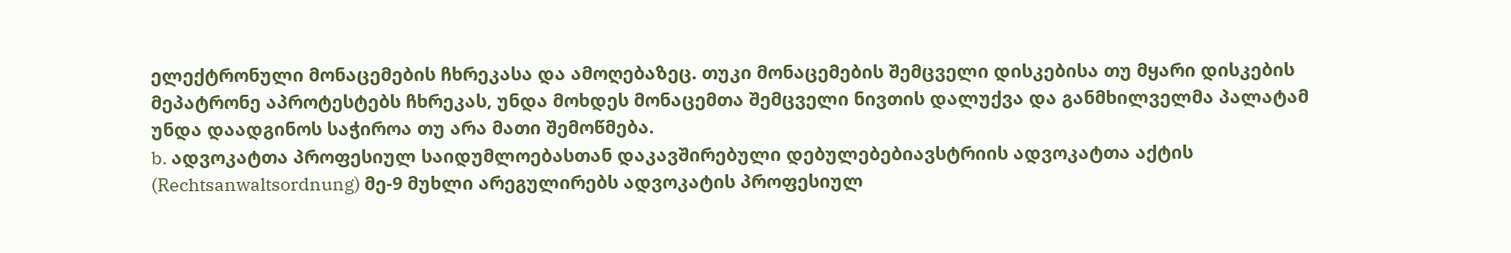ელექტრონული მონაცემების ჩხრეკასა და ამოღებაზეც. თუკი მონაცემების შემცველი დისკებისა თუ მყარი დისკების მეპატრონე აპროტესტებს ჩხრეკას, უნდა მოხდეს მონაცემთა შემცველი ნივთის დალუქვა და განმხილველმა პალატამ უნდა დაადგინოს საჭიროა თუ არა მათი შემოწმება.
b. ადვოკატთა პროფესიულ საიდუმლოებასთან დაკავშირებული დებულებებიავსტრიის ადვოკატთა აქტის (Rechtsanwaltsordnung) მე-9 მუხლი არეგულირებს ადვოკატის პროფესიულ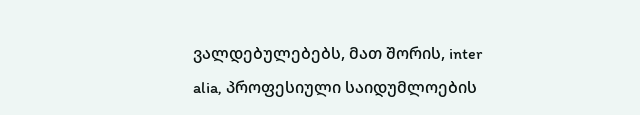ვალდებულებებს, მათ შორის, inter alia, პროფესიული საიდუმლოების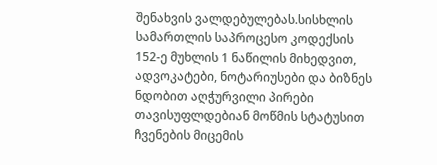შენახვის ვალდებულებას.სისხლის სამართლის საპროცესო კოდექსის 152-ე მუხლის 1 ნაწილის მიხედვით, ადვოკატები, ნოტარიუსები და ბიზნეს ნდობით აღჭურვილი პირები თავისუფლდებიან მოწმის სტატუსით ჩვენების მიცემის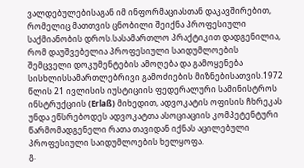ვალდებულებისაგან იმ ინფორმაციასთან დაკავშირებით, რომელიც მათთვის ცნობილი შეიქნა პროფესიული საქმიანობის დროს.სასამართლო პრაქტიკით დადგენილია, რომ დაუშვებელია პროფესიული საიდუმლოების შემცველი დოკუმენტების ამოღება და გამოყენება სისხლისსამართლებრივი გამოძიების მიზნებისათვის.1972 წლის 21 ივლისის იუსტიციის ფედერალური სამინისტროს ინსტრუქციის (Erlaß) მიხედით, ადვოკატის ოფისის ჩხრეკას უნდა ეწსრებოდეს ადვოკატთა ასოციაციის კომპეტენტური წარმომადგენელი რათა თავიდან იქნას აცილებული პროფესიული საიდუმლოების ხელყოფა.
გ.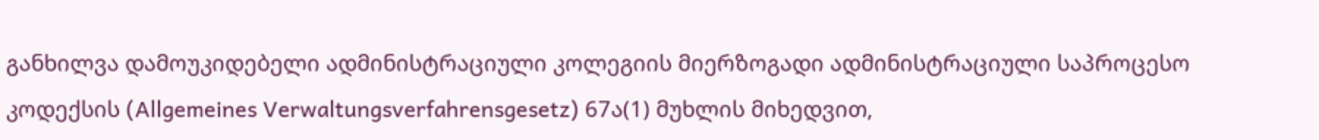განხილვა დამოუკიდებელი ადმინისტრაციული კოლეგიის მიერზოგადი ადმინისტრაციული საპროცესო კოდექსის (Allgemeines Verwaltungsverfahrensgesetz) 67ა(1) მუხლის მიხედვით,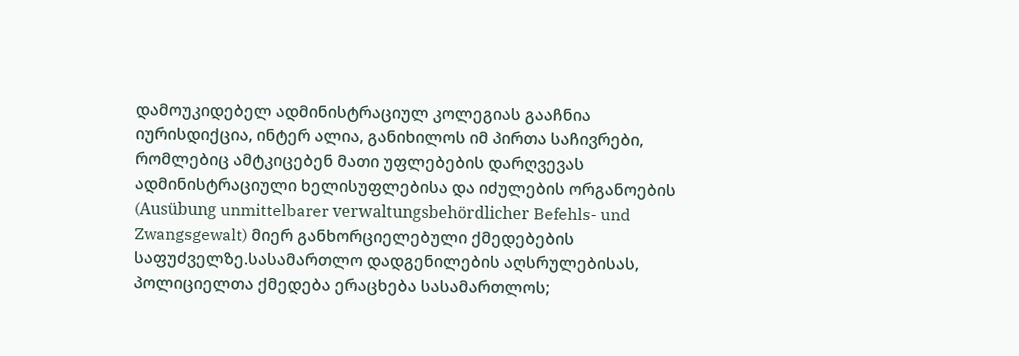დამოუკიდებელ ადმინისტრაციულ კოლეგიას გააჩნია იურისდიქცია, ინტერ ალია, განიხილოს იმ პირთა საჩივრები, რომლებიც ამტკიცებენ მათი უფლებების დარღვევას ადმინისტრაციული ხელისუფლებისა და იძულების ორგანოების (Ausübung unmittelbarer verwaltungsbehördlicher Befehls- und Zwangsgewalt) მიერ განხორციელებული ქმედებების საფუძველზე.სასამართლო დადგენილების აღსრულებისას, პოლიციელთა ქმედება ერაცხება სასამართლოს;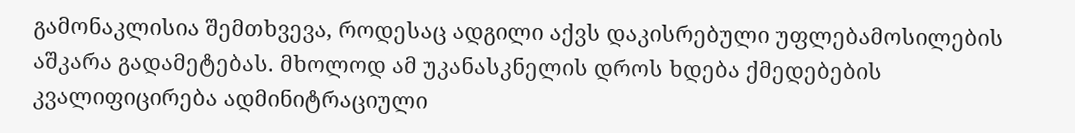გამონაკლისია შემთხვევა, როდესაც ადგილი აქვს დაკისრებული უფლებამოსილების აშკარა გადამეტებას. მხოლოდ ამ უკანასკნელის დროს ხდება ქმედებების კვალიფიცირება ადმინიტრაციული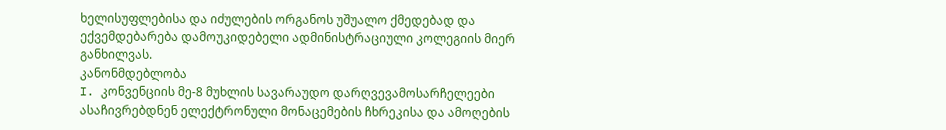ხელისუფლებისა და იძულების ორგანოს უშუალო ქმედებად და ექვემდებარება დამოუკიდებელი ადმინისტრაციული კოლეგიის მიერ განხილვას.
კანონმდებლობა
I. კონვენციის მე-8 მუხლის სავარაუდო დარღვევამოსარჩელეები ასაჩივრებდნენ ელექტრონული მონაცემების ჩხრეკისა და ამოღების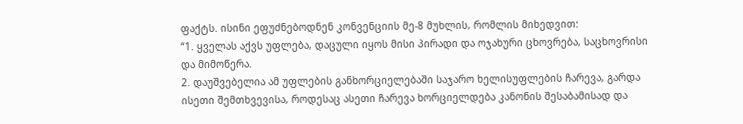ფაქტს. ისინი ეფუძნებოდნენ კონვენციის მე-8 მუხლის, რომლის მიხედვით:
“1. ყველას აქვს უფლება, დაცული იყოს მისი პირადი და ოჯახური ცხოვრება, საცხოვრისი და მიმოწერა.
2. დაუშვებელია ამ უფლების განხორციელებაში საჯარო ხელისუფლების ჩარევა, გარდა ისეთი შემთხვევისა, როდესაც ასეთი ჩარევა ხორციელდება კანონის შესაბამისად და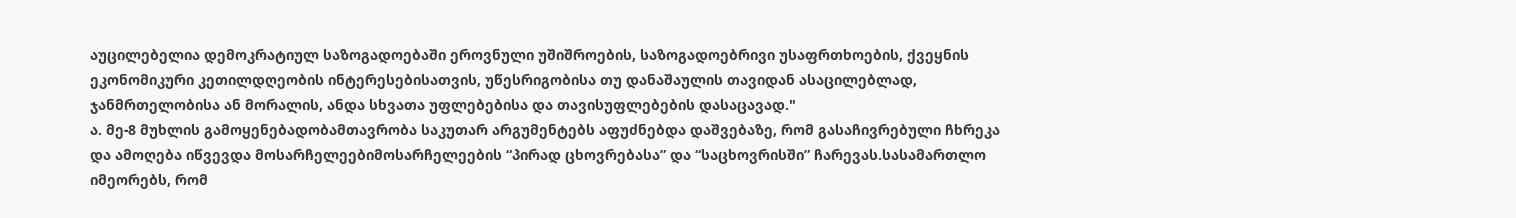აუცილებელია დემოკრატიულ საზოგადოებაში ეროვნული უშიშროების, საზოგადოებრივი უსაფრთხოების, ქვეყნის ეკონომიკური კეთილდღეობის ინტერესებისათვის, უწესრიგობისა თუ დანაშაულის თავიდან ასაცილებლად, ჯანმრთელობისა ან მორალის, ანდა სხვათა უფლებებისა და თავისუფლებების დასაცავად."
ა. მე-8 მუხლის გამოყენებადობამთავრობა საკუთარ არგუმენტებს აფუძნებდა დაშვებაზე, რომ გასაჩივრებული ჩხრეკა და ამოღება იწვევდა მოსარჩელეებიმოსარჩელეების “პირად ცხოვრებასა” და “საცხოვრისში” ჩარევას.სასამართლო იმეორებს, რომ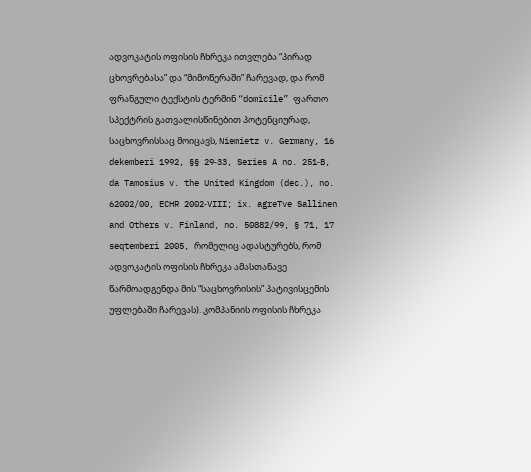ადვოკატის ოფისის ჩხრეკა ითვლება “პირად ცხოვრებასა” და “მიმოწერაში” ჩარევად, და რომ ფრანგული ტექსტის ტერმინ “domicile” ფართო სპექტრის გათვალისწინებით პოტენციურად, საცხოვრისსაც მოიცავს, Niemietz v. Germany, 16 dekemberi 1992, §§ 29‑33, Series A no. 251‑B, da Tamosius v. the United Kingdom (dec.), no. 62002/00, ECHR 2002‑VIII; ix. agreTve Sallinen and Others v. Finland, no. 50882/99, § 71, 17 seqtemberi 2005, რომელიც ადასტურებს, რომ ადვოკატის ოფისის ჩხრეკა ამასთანავე წარმოადგენდა მის “საცხოვრისის” პატივისცემის უფლებაში ჩარევას). კომპანიის ოფისის ჩხრეკა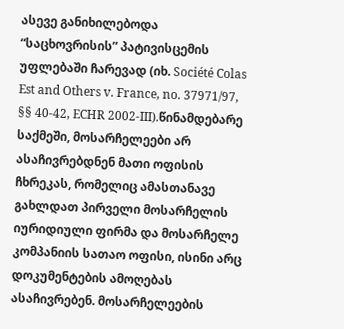ასევე განიხილებოდა “საცხოვრისის” პატივისცემის უფლებაში ჩარევად (იხ. Société Colas Est and Others v. France, no. 37971/97, §§ 40-42, ECHR 2002-III).წინამდებარე საქმეში, მოსარჩელეები არ ასაჩივრებდნენ მათი ოფისის ჩხრეკას, რომელიც ამასთანავე გახლდათ პირველი მოსარჩელის იურიდიული ფირმა და მოსარჩელე კომპანიის სათაო ოფისი, ისინი არც დოკუმენტების ამოღებას ასაჩივრებენ. მოსარჩელეების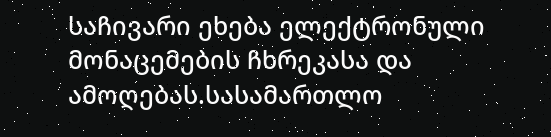საჩივარი ეხება ელექტრონული მონაცემების ჩხრეკასა და ამოღებას.სასამართლო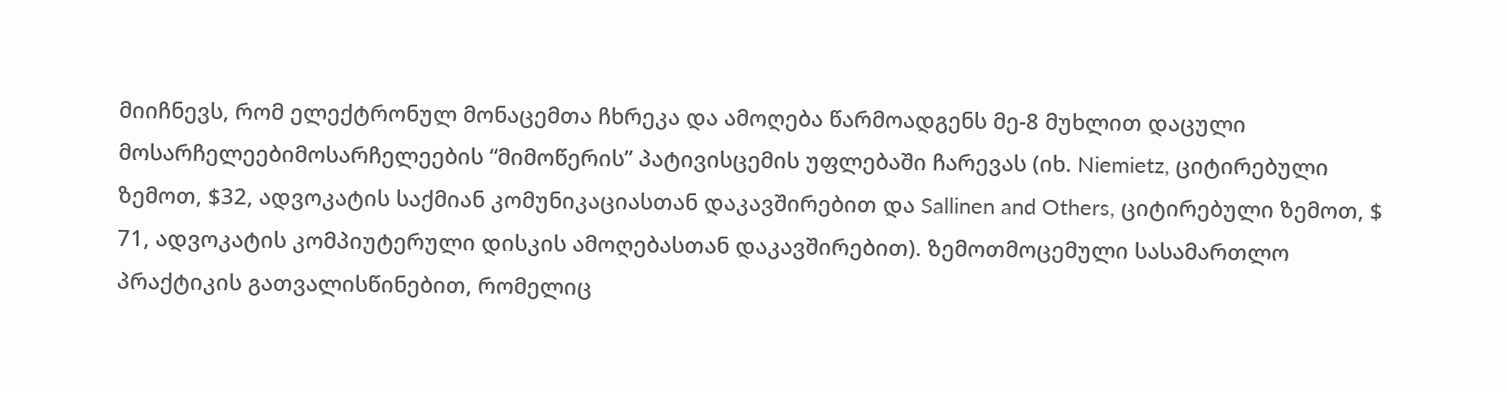მიიჩნევს, რომ ელექტრონულ მონაცემთა ჩხრეკა და ამოღება წარმოადგენს მე-8 მუხლით დაცული მოსარჩელეებიმოსარჩელეების “მიმოწერის” პატივისცემის უფლებაში ჩარევას (იხ. Niemietz, ციტირებული ზემოთ, $32, ადვოკატის საქმიან კომუნიკაციასთან დაკავშირებით და Sallinen and Others, ციტირებული ზემოთ, $ 71, ადვოკატის კომპიუტერული დისკის ამოღებასთან დაკავშირებით). ზემოთმოცემული სასამართლო პრაქტიკის გათვალისწინებით, რომელიც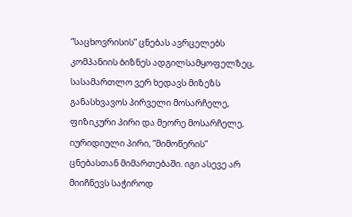“საცხოვრისის” ცნებას ავრცელებს კომპანიის ბიზნეს ადგილსამყოფელზეც, სასამართლო ვერ ხედავს მიზეზს განასხვავოს პირველი მოსარჩელე, ფიზიკური პირი და მეორე მოსარჩელე, იურიდიული პირი, “მიმოწერის” ცნებასთან მიმართებაში. იგი ასევე არ მიიჩნევს საჭიროდ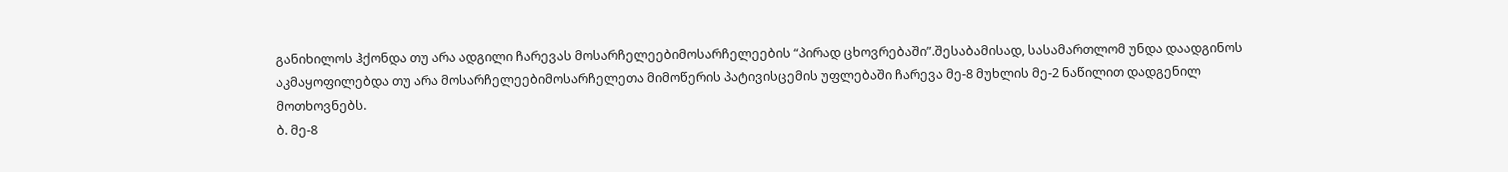განიხილოს ჰქონდა თუ არა ადგილი ჩარევას მოსარჩელეებიმოსარჩელეების “პირად ცხოვრებაში”.შესაბამისად, სასამართლომ უნდა დაადგინოს აკმაყოფილებდა თუ არა მოსარჩელეებიმოსარჩელეთა მიმოწერის პატივისცემის უფლებაში ჩარევა მე-8 მუხლის მე-2 ნაწილით დადგენილ მოთხოვნებს.
ბ. მე-8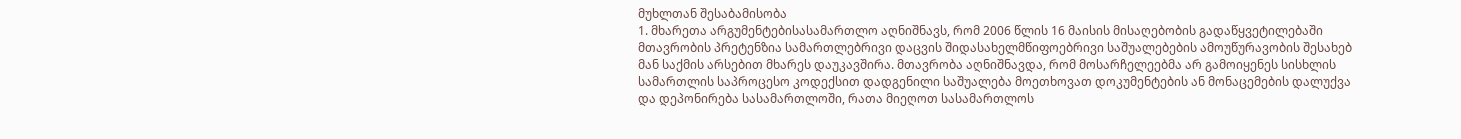მუხლთან შესაბამისობა
1. მხარეთა არგუმენტებისასამართლო აღნიშნავს, რომ 2006 წლის 16 მაისის მისაღებობის გადაწყვეტილებაში მთავრობის პრეტენზია სამართლებრივი დაცვის შიდასახელმწიფოებრივი საშუალებების ამოუწურავობის შესახებ მან საქმის არსებით მხარეს დაუკავშირა. მთავრობა აღნიშნავდა, რომ მოსარჩელეებმა არ გამოიყენეს სისხლის სამართლის საპროცესო კოდექსით დადგენილი საშუალება მოეთხოვათ დოკუმენტების ან მონაცემების დალუქვა და დეპონირება სასამართლოში, რათა მიეღოთ სასამართლოს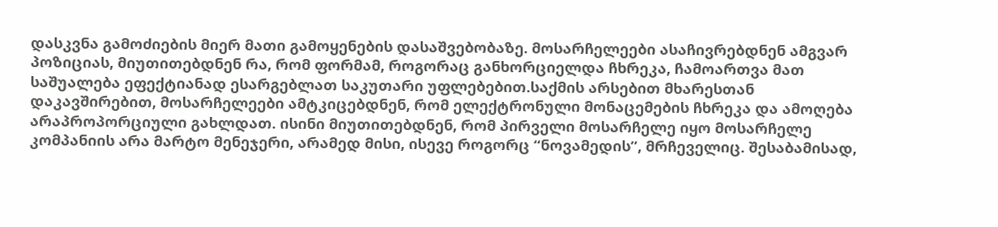დასკვნა გამოძიების მიერ მათი გამოყენების დასაშვებობაზე. მოსარჩელეები ასაჩივრებდნენ ამგვარ პოზიციას, მიუთითებდნენ რა, რომ ფორმამ, როგორაც განხორციელდა ჩხრეკა, ჩამოართვა მათ საშუალება ეფექტიანად ესარგებლათ საკუთარი უფლებებით.საქმის არსებით მხარესთან დაკავშირებით, მოსარჩელეები ამტკიცებდნენ, რომ ელექტრონული მონაცემების ჩხრეკა და ამოღება არაპროპორციული გახლდათ. ისინი მიუთითებდნენ, რომ პირველი მოსარჩელე იყო მოსარჩელე კომპანიის არა მარტო მენეჯერი, არამედ მისი, ისევე როგორც “ნოვამედის”, მრჩეველიც. შესაბამისად,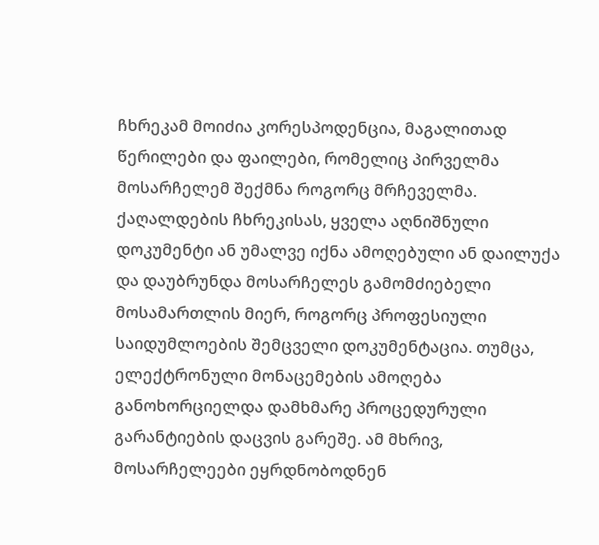ჩხრეკამ მოიძია კორესპოდენცია, მაგალითად წერილები და ფაილები, რომელიც პირველმა მოსარჩელემ შექმნა როგორც მრჩეველმა. ქაღალდების ჩხრეკისას, ყველა აღნიშნული დოკუმენტი ან უმალვე იქნა ამოღებული ან დაილუქა და დაუბრუნდა მოსარჩელეს გამომძიებელი მოსამართლის მიერ, როგორც პროფესიული საიდუმლოების შემცველი დოკუმენტაცია. თუმცა, ელექტრონული მონაცემების ამოღება განოხორციელდა დამხმარე პროცედურული გარანტიების დაცვის გარეშე. ამ მხრივ, მოსარჩელეები ეყრდნობოდნენ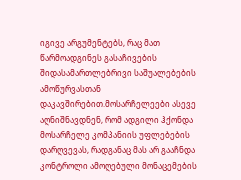იგივე არგუმენტებს, რაც მათ წარმოადგინეს გასაჩივების შიდასამართლებრივი საშუალებების ამოწურვასთან დაკავშირებით.მოსარჩელეები ასევე აღნიშნავდნენ, რომ ადგილი ჰქონდა მოსარჩელე კომპანიის უფლებების დარღვევას, რადგანაც მას არ გააჩნდა კონტროლი ამოღებული მონაცემების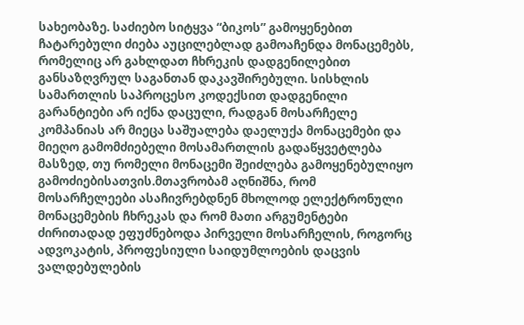სახეობაზე. საძიებო სიტყვა “ბიკოს” გამოყენებით ჩატარებული ძიება აუცილებლად გამოაჩენდა მონაცემებს, რომელიც არ გახლდათ ჩხრეკის დადგენილებით განსაზღვრულ საგანთან დაკავშირებული. სისხლის სამართლის საპროცესო კოდექსით დადგენილი გარანტიები არ იქნა დაცული, რადგან მოსარჩელე კომპანიას არ მიეცა საშუალება დაელუქა მონაცემები და მიეღო გამომძიებელი მოსამართლის გადაწყვეტლება მასზედ, თუ რომელი მონაცემი შეიძლება გამოყენებულიყო გამოძიებისათვის.მთავრობამ აღნიშნა, რომ მოსარჩელეები ასაჩივრებდნენ მხოლოდ ელექტრონული მონაცემების ჩხრეკას და რომ მათი არგუმენტები ძირითადად ეფუძნებოდა პირველი მოსარჩელის, როგორც ადვოკატის, პროფესიული საიდუმლოების დაცვის ვალდებულების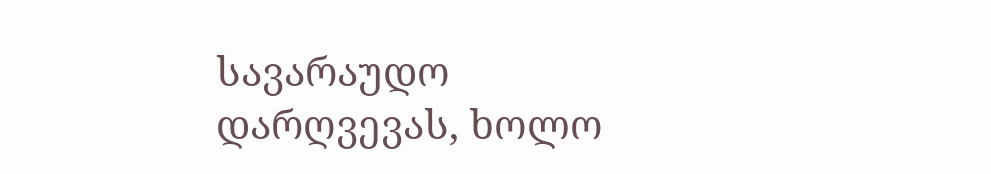სავარაუდო დარღვევას, ხოლო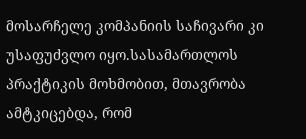მოსარჩელე კომპანიის საჩივარი კი უსაფუძვლო იყო.სასამართლოს პრაქტიკის მოხმობით, მთავრობა ამტკიცებდა, რომ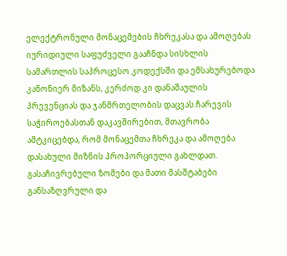ელექტრონული მონაცემების ჩხრეკასა და ამოღებას იურიდიული საფუძველი გააჩნდა სისხლის სამართლის საპროცესო კოდექსში და ემსახურებოდა კანონიერ მიზანს, კერძოდ კი დანაშაულის პრევენციას და ჯანმრთელობის დაცვას.ჩარევის საჭიროებასთან დაკავშირებით, მთავრობა ამტკიცებდა, რომ მონაცემთა ჩხრეკა და ამოღება დასახული მიზნის პროპორციული გახლდათ. გასაჩივრებული ზომები და მათი მასშტაბები განსაზღვრული და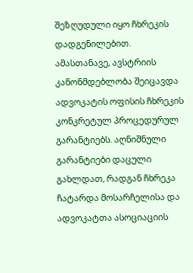შეზღუდული იყო ჩხრეკის დადგენილებით. ამასთანავე, ავსტრიის კანონმდებლობა შეიცავდა ადვოკატის ოფისის ჩხრეკის კონკრეტულ პროცედურულ გარანტიებს. აღნიშნული გარანტიები დაცული გახლდათ, რადგან ჩხრეკა ჩატარდა მოსარჩელისა და ადვოკატთა ასოციაციის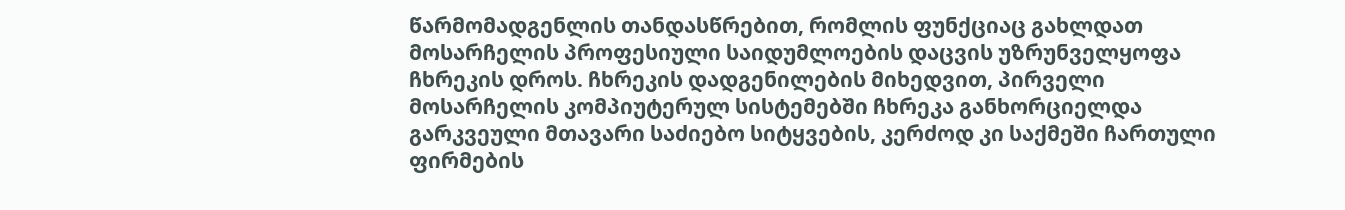წარმომადგენლის თანდასწრებით, რომლის ფუნქციაც გახლდათ მოსარჩელის პროფესიული საიდუმლოების დაცვის უზრუნველყოფა ჩხრეკის დროს. ჩხრეკის დადგენილების მიხედვით, პირველი მოსარჩელის კომპიუტერულ სისტემებში ჩხრეკა განხორციელდა გარკვეული მთავარი საძიებო სიტყვების, კერძოდ კი საქმეში ჩართული ფირმების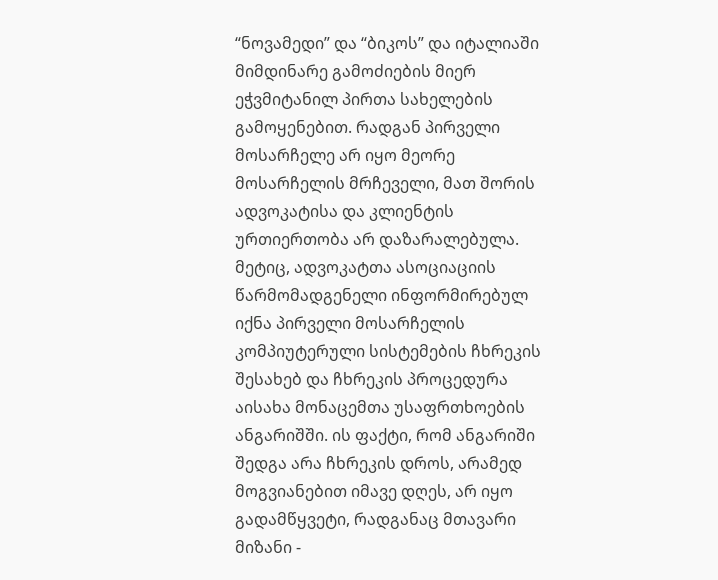“ნოვამედი” და “ბიკოს” და იტალიაში მიმდინარე გამოძიების მიერ ეჭვმიტანილ პირთა სახელების გამოყენებით. რადგან პირველი მოსარჩელე არ იყო მეორე მოსარჩელის მრჩეველი, მათ შორის ადვოკატისა და კლიენტის ურთიერთობა არ დაზარალებულა. მეტიც, ადვოკატთა ასოციაციის წარმომადგენელი ინფორმირებულ იქნა პირველი მოსარჩელის კომპიუტერული სისტემების ჩხრეკის შესახებ და ჩხრეკის პროცედურა აისახა მონაცემთა უსაფრთხოების ანგარიშში. ის ფაქტი, რომ ანგარიში შედგა არა ჩხრეკის დროს, არამედ მოგვიანებით იმავე დღეს, არ იყო გადამწყვეტი, რადგანაც მთავარი მიზანი -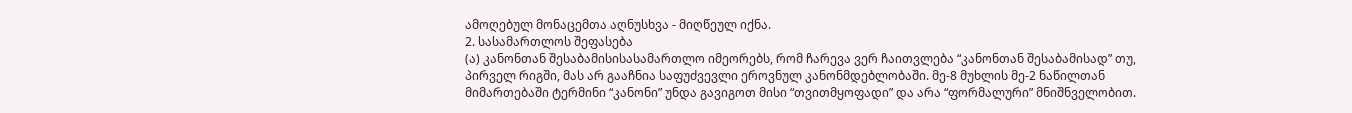ამოღებულ მონაცემთა აღნუსხვა - მიღწეულ იქნა.
2. სასამართლოს შეფასება
(ა) კანონთან შესაბამისისასამართლო იმეორებს, რომ ჩარევა ვერ ჩაითვლება “კანონთან შესაბამისად” თუ, პირველ რიგში, მას არ გააჩნია საფუძვევლი ეროვნულ კანონმდებლობაში. მე-8 მუხლის მე-2 ნაწილთან მიმართებაში ტერმინი “კანონი” უნდა გავიგოთ მისი “თვითმყოფადი” და არა “ფორმალური” მნიშნველობით.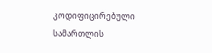კოდიფიცირებული სამართლის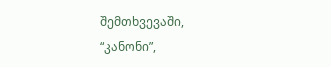შემთხვევაში, “კანონი”,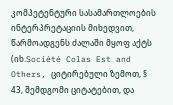კომპეტენტური სასამართლოების ინტერპრეტაციის მიხედვით, წარმოადგენს ძალაში მყოფ აქტს (იხ.Société Colas Est and Others, ციტირებული ზემოთ, § 43, შემდგომი ციტატებით, და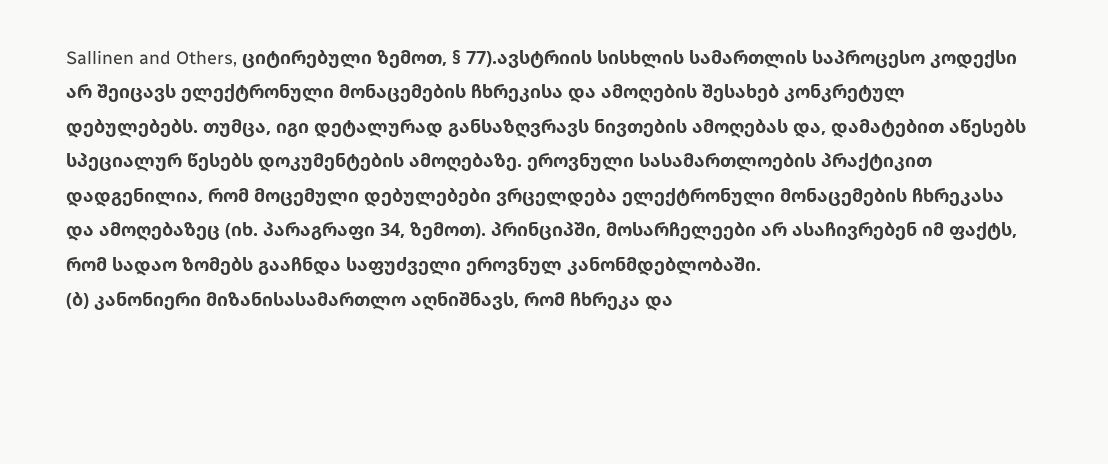Sallinen and Others, ციტირებული ზემოთ, § 77).ავსტრიის სისხლის სამართლის საპროცესო კოდექსი არ შეიცავს ელექტრონული მონაცემების ჩხრეკისა და ამოღების შესახებ კონკრეტულ დებულებებს. თუმცა, იგი დეტალურად განსაზღვრავს ნივთების ამოღებას და, დამატებით აწესებს სპეციალურ წესებს დოკუმენტების ამოღებაზე. ეროვნული სასამართლოების პრაქტიკით დადგენილია, რომ მოცემული დებულებები ვრცელდება ელექტრონული მონაცემების ჩხრეკასა და ამოღებაზეც (იხ. პარაგრაფი 34, ზემოთ). პრინციპში, მოსარჩელეები არ ასაჩივრებენ იმ ფაქტს, რომ სადაო ზომებს გააჩნდა საფუძველი ეროვნულ კანონმდებლობაში.
(ბ) კანონიერი მიზანისასამართლო აღნიშნავს, რომ ჩხრეკა და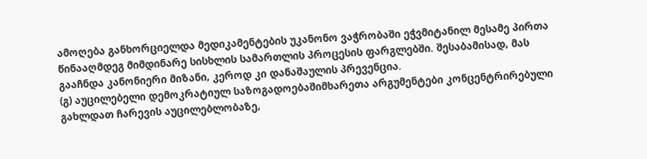ამოღება განხორციელდა მედიკამენტების უკანონო ვაჭრობაში ეჭვმიტანილ მესამე პირთა წინააღმდეგ მიმდინარე სისხლის სამართლის პროცესის ფარგლებში. შესაბამისად, მას გააჩნდა კანონიერი მიზანი, კეროდ კი დანაშაულის პრევენცია.
(გ) აუცილებელი დემოკრატიულ საზოგადოებაშიმხარეთა არგუმენტები კონცენტრირებული გახლდათ ჩარევის აუცილებლობაზე,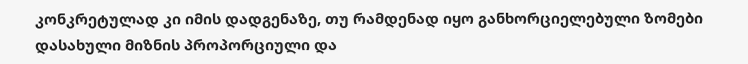კონკრეტულად კი იმის დადგენაზე, თუ რამდენად იყო განხორციელებული ზომები დასახული მიზნის პროპორციული და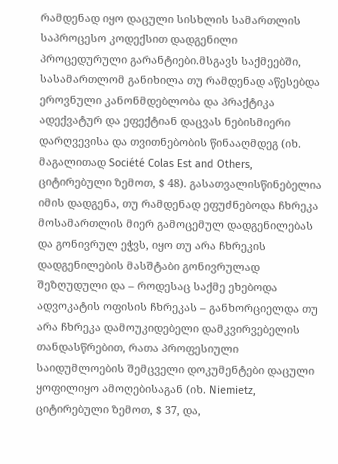რამდენად იყო დაცული სისხლის სამართლის საპროცესო კოდექსით დადგენილი პროცედურული გარანტიები.მსგავს საქმეებში, სასამართლომ განიხილა თუ რამდენად აწესებდა ეროვნული კანონმდებლობა და პრაქტიკა ადექვატურ და ეფექტიან დაცვას ნებისმიერი დარღვევისა და თვითნებობის წინააღმდეგ (იხ. მაგალითად Société Colas Est and Others, ციტირებული ზემოთ, $ 48). გასათვალისწინებელია იმის დადგენა, თუ რამდენად ეფუძნებოდა ჩხრეკა მოსამართლის მიერ გამოცემულ დადგენილებას და გონივრულ ეჭვს, იყო თუ არა ჩხრეკის დადგენილების მასშტაბი გონივრულად შეზღუდული და – როდესაც საქმე ეხებოდა ადვოკატის ოფისის ჩხრეკას – განხორციელდა თუ არა ჩხრეკა დამოუკიდებელი დამკვირვებელის თანდასწრებით, რათა პროფესიული საიდუმლოების შემცველი დოკუმენტები დაცული ყოფილიყო ამოღებისაგან (იხ. Niemietz, ციტირებული ზემოთ, $ 37, და,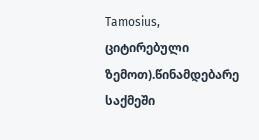Tamosius, ციტირებული ზემოთ).წინამდებარე საქმეში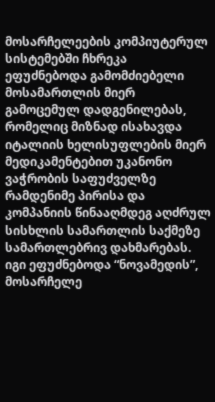მოსარჩელეების კომპიუტერულ სისტემებში ჩხრეკა ეფუძნებოდა გამომძიებელი მოსამართლის მიერ გამოცემულ დადგენილებას, რომელიც მიზნად ისახავდა იტალიის ხელისუფლების მიერ მედიკამენტებით უკანონო ვაჭრობის საფუძველზე რამდენიმე პირისა და კომპანიის წინააღმდეგ აღძრულ სისხლის სამართლის საქმეზე სამართლებრივ დახმარებას. იგი ეფუძნებოდა “ნოვამედის”, მოსარჩელე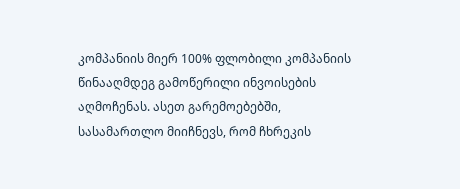კომპანიის მიერ 100% ფლობილი კომპანიის წინააღმდეგ გამოწერილი ინვოისების აღმოჩენას. ასეთ გარემოებებში, სასამართლო მიიჩნევს, რომ ჩხრეკის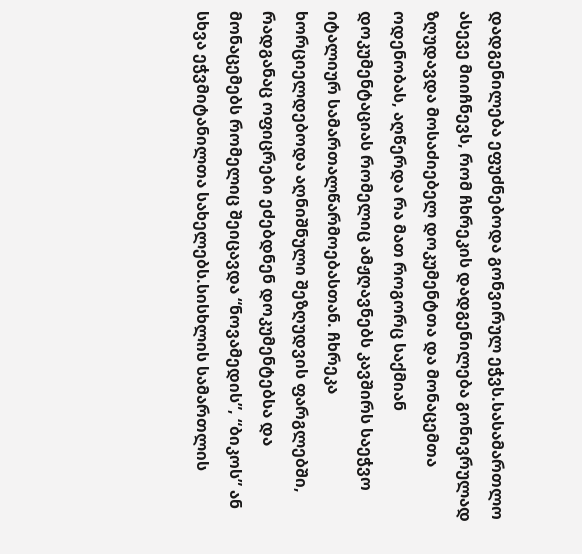დადგენილება ეფუძნებოდა გონვირულ ეჭვს.სასამართლო ასევე მიიჩნევს, რომ ჩხრეკის დადგენილება გონივრულად ზღუდავდა მოსაძიებელ დოკუმენტთა და მონაცემთა ოდენობას, აღწერდა რა მათ როგორც საქმიან დოკუმენტაციას რომელიც ამჟღავნებს კავშირს საეჭვო იტალიურ სამართალწარმოებასთან. ჩხრეკა ხორციელდებოდა აღნიშნული შეზღუდვის ფარგლებში, რადგანაც ოფიცრები ეძებდნენ დოკუმენტებსა და მონაცემებს რომელიც შეიცავდა “ნოვამედის”, “ბიკოს” ან სხვა ეჭვმიტანილთა სახელებს.სისხლის სამართლის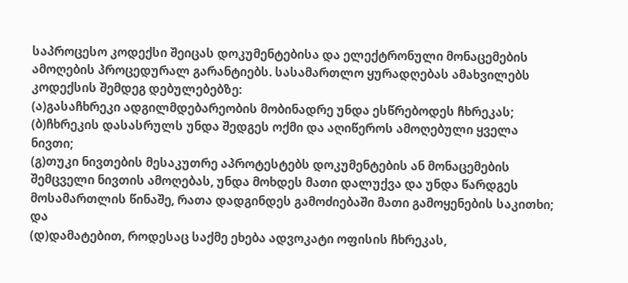საპროცესო კოდექსი შეიცას დოკუმენტებისა და ელექტრონული მონაცემების ამოღების პროცედურალ გარანტიებს. სასამართლო ყურადღებას ამახვილებს კოდექსის შემდეგ დებულებებზე:
(ა)გასაჩხრეკი ადგილმდებარეობის მობინადრე უნდა ესწრებოდეს ჩხრეკას;
(ბ)ჩხრეკის დასასრულს უნდა შედგეს ოქმი და აღიწეროს ამოღებული ყველა ნივთი;
(გ)თუკი ნივთების მესაკუთრე აპროტესტებს დოკუმენტების ან მონაცემების შემცველი ნივთის ამოღებას, უნდა მოხდეს მათი დალუქვა და უნდა წარდგეს მოსამართლის წინაშე, რათა დადგინდეს გამოძიებაში მათი გამოყენების საკითხი; და
(დ)დამატებით, როდესაც საქმე ეხება ადვოკატი ოფისის ჩხრეკას,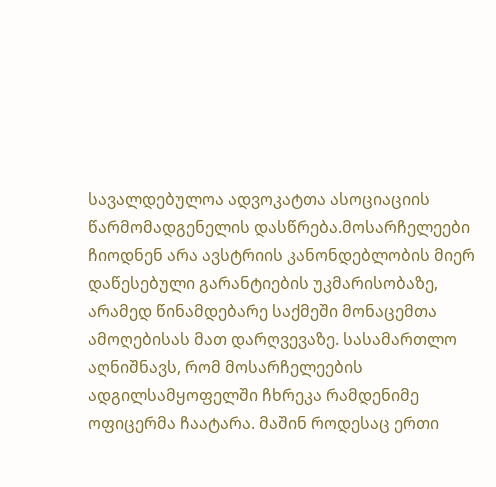სავალდებულოა ადვოკატთა ასოციაციის წარმომადგენელის დასწრება.მოსარჩელეები ჩიოდნენ არა ავსტრიის კანონდებლობის მიერ დაწესებული გარანტიების უკმარისობაზე, არამედ წინამდებარე საქმეში მონაცემთა ამოღებისას მათ დარღვევაზე. სასამართლო აღნიშნავს, რომ მოსარჩელეების ადგილსამყოფელში ჩხრეკა რამდენიმე ოფიცერმა ჩაატარა. მაშინ როდესაც ერთი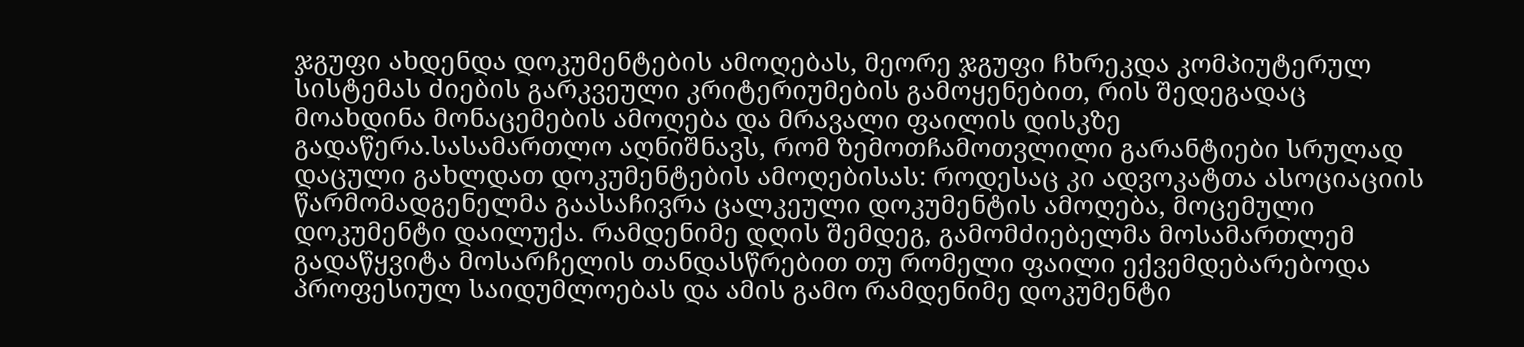ჯგუფი ახდენდა დოკუმენტების ამოღებას, მეორე ჯგუფი ჩხრეკდა კომპიუტერულ სისტემას ძიების გარკვეული კრიტერიუმების გამოყენებით, რის შედეგადაც მოახდინა მონაცემების ამოღება და მრავალი ფაილის დისკზე გადაწერა.სასამართლო აღნიშნავს, რომ ზემოთჩამოთვლილი გარანტიები სრულად დაცული გახლდათ დოკუმენტების ამოღებისას: როდესაც კი ადვოკატთა ასოციაციის წარმომადგენელმა გაასაჩივრა ცალკეული დოკუმენტის ამოღება, მოცემული დოკუმენტი დაილუქა. რამდენიმე დღის შემდეგ, გამომძიებელმა მოსამართლემ გადაწყვიტა მოსარჩელის თანდასწრებით თუ რომელი ფაილი ექვემდებარებოდა პროფესიულ საიდუმლოებას და ამის გამო რამდენიმე დოკუმენტი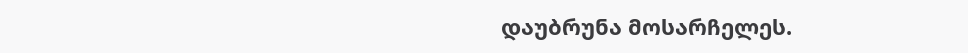დაუბრუნა მოსარჩელეს.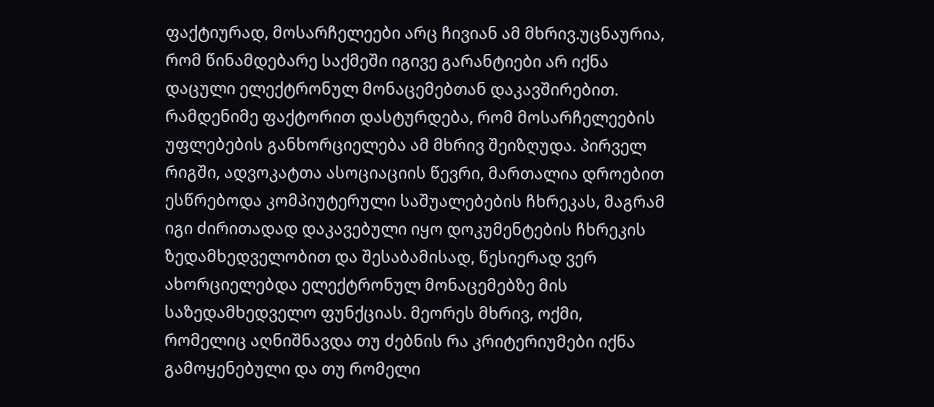ფაქტიურად, მოსარჩელეები არც ჩივიან ამ მხრივ.უცნაურია, რომ წინამდებარე საქმეში იგივე გარანტიები არ იქნა დაცული ელექტრონულ მონაცემებთან დაკავშირებით. რამდენიმე ფაქტორით დასტურდება, რომ მოსარჩელეების უფლებების განხორციელება ამ მხრივ შეიზღუდა. პირველ რიგში, ადვოკატთა ასოციაციის წევრი, მართალია დროებით ესწრებოდა კომპიუტერული საშუალებების ჩხრეკას, მაგრამ იგი ძირითადად დაკავებული იყო დოკუმენტების ჩხრეკის ზედამხედველობით და შესაბამისად, წესიერად ვერ ახორციელებდა ელექტრონულ მონაცემებზე მის საზედამხედველო ფუნქციას. მეორეს მხრივ, ოქმი, რომელიც აღნიშნავდა თუ ძებნის რა კრიტერიუმები იქნა გამოყენებული და თუ რომელი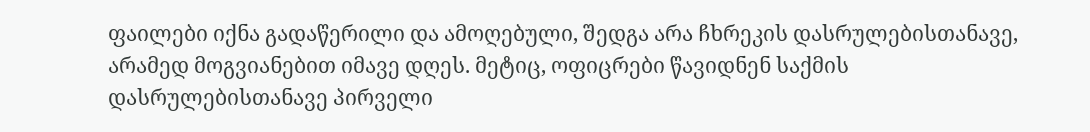ფაილები იქნა გადაწერილი და ამოღებული, შედგა არა ჩხრეკის დასრულებისთანავე, არამედ მოგვიანებით იმავე დღეს. მეტიც, ოფიცრები წავიდნენ საქმის დასრულებისთანავე პირველი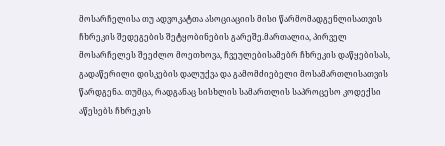მოსარჩელისა თუ ადვოკატთა ასოციაციის მისი წარმომადგენლისათვის ჩხრეკის შედეგების შეტყობინების გარეშე.მართალია, პირველ მოსარჩელეს შეეძლო მოეთხოვა, ჩვეულებისამებრ ჩხრეკის დაწყებისას, გადაწერილი დისკების დალუქვა და გამომძიებელი მოსამართლისათვის წარდგენა. თუმცა, რადგანაც სისხლის სამართლის საპროცესო კოდექსი აწესებს ჩხრეკის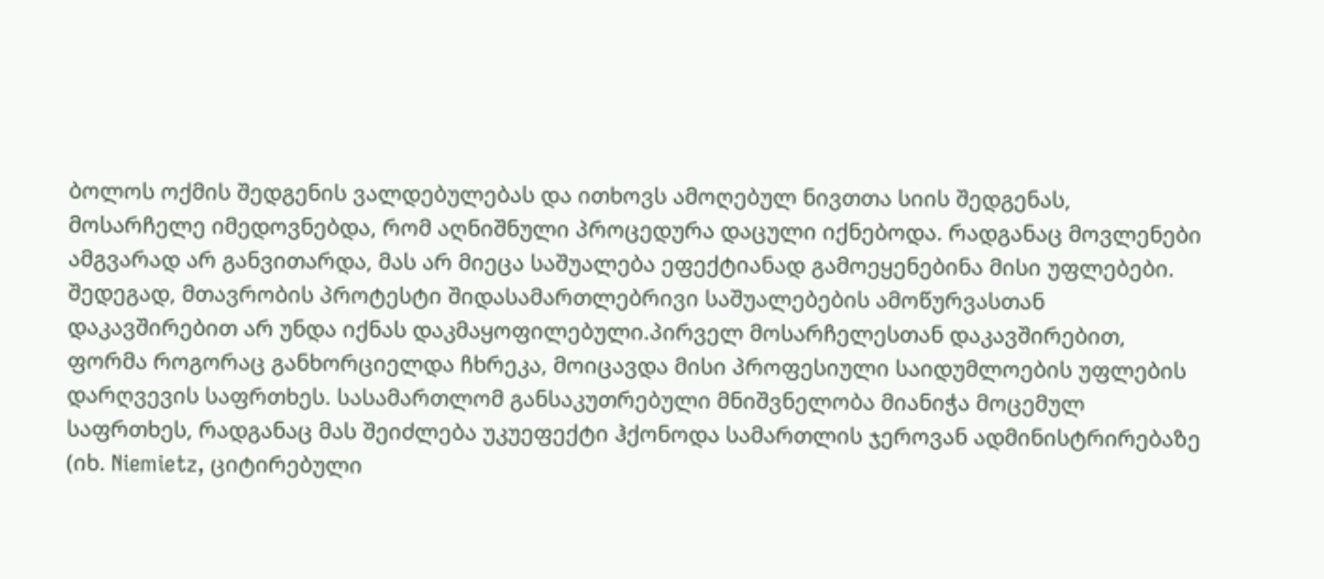ბოლოს ოქმის შედგენის ვალდებულებას და ითხოვს ამოღებულ ნივთთა სიის შედგენას, მოსარჩელე იმედოვნებდა, რომ აღნიშნული პროცედურა დაცული იქნებოდა. რადგანაც მოვლენები ამგვარად არ განვითარდა, მას არ მიეცა საშუალება ეფექტიანად გამოეყენებინა მისი უფლებები. შედეგად, მთავრობის პროტესტი შიდასამართლებრივი საშუალებების ამოწურვასთან დაკავშირებით არ უნდა იქნას დაკმაყოფილებული.პირველ მოსარჩელესთან დაკავშირებით, ფორმა როგორაც განხორციელდა ჩხრეკა, მოიცავდა მისი პროფესიული საიდუმლოების უფლების დარღვევის საფრთხეს. სასამართლომ განსაკუთრებული მნიშვნელობა მიანიჭა მოცემულ საფრთხეს, რადგანაც მას შეიძლება უკუეფექტი ჰქონოდა სამართლის ჯეროვან ადმინისტრირებაზე (იხ. Niemietz, ციტირებული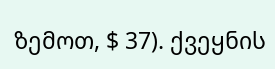ზემოთ, $ 37). ქვეყნის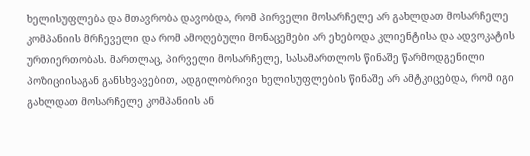ხელისუფლება და მთავრობა დავობდა, რომ პირველი მოსარჩელე არ გახლდათ მოსარჩელე კომპანიის მრჩეველი და რომ ამოღებული მონაცემები არ ეხებოდა კლიენტისა და ადვოკატის ურთიერთობას. მართლაც, პირველი მოსარჩელე, სასამართლოს წინაშე წარმოდგენილი პოზიციისაგან განსხვავებით, ადგილობრივი ხელისუფლების წინაშე არ ამტკიცებდა, რომ იგი გახლდათ მოსარჩელე კომპანიის ან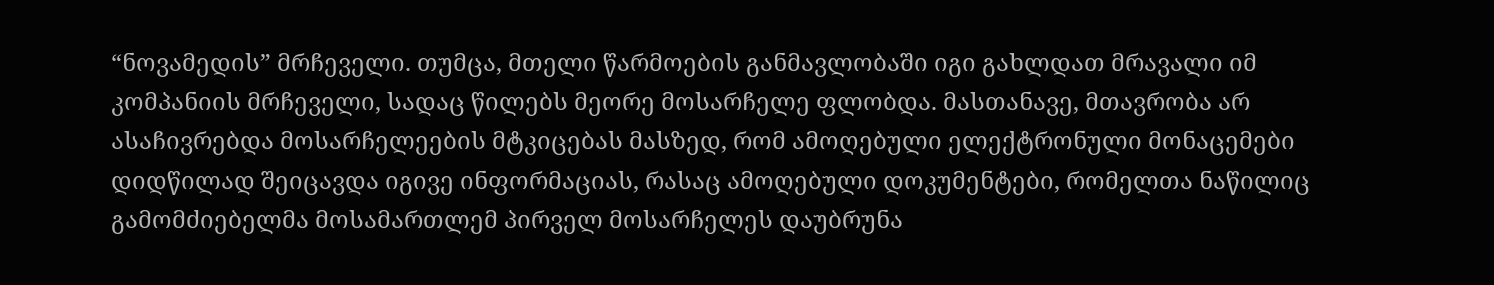“ნოვამედის” მრჩეველი. თუმცა, მთელი წარმოების განმავლობაში იგი გახლდათ მრავალი იმ კომპანიის მრჩეველი, სადაც წილებს მეორე მოსარჩელე ფლობდა. მასთანავე, მთავრობა არ ასაჩივრებდა მოსარჩელეების მტკიცებას მასზედ, რომ ამოღებული ელექტრონული მონაცემები დიდწილად შეიცავდა იგივე ინფორმაციას, რასაც ამოღებული დოკუმენტები, რომელთა ნაწილიც გამომძიებელმა მოსამართლემ პირველ მოსარჩელეს დაუბრუნა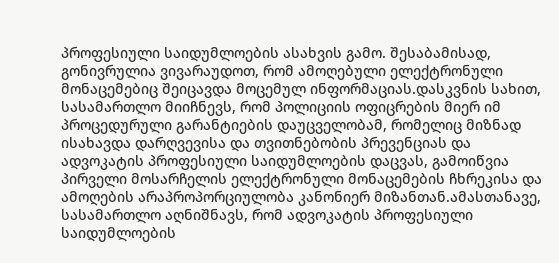პროფესიული საიდუმლოების ასახვის გამო. შესაბამისად, გონივრულია ვივარაუდოთ, რომ ამოღებული ელექტრონული მონაცემებიც შეიცავდა მოცემულ ინფორმაციას.დასკვნის სახით, სასამართლო მიიჩნევს, რომ პოლიციის ოფიცრების მიერ იმ პროცედურული გარანტიების დაუცველობამ, რომელიც მიზნად ისახავდა დარღვევისა და თვითნებობის პრევენციას და ადვოკატის პროფესიული საიდუმლოების დაცვას, გამოიწვია პირველი მოსარჩელის ელექტრონული მონაცემების ჩხრეკისა და ამოღების არაპროპორციულობა კანონიერ მიზანთან.ამასთანავე, სასამართლო აღნიშნავს, რომ ადვოკატის პროფესიული საიდუმლოების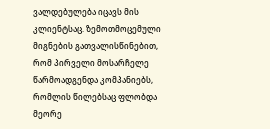ვალდებულება იცავს მის კლიენტსაც. ზემოთმოცემული მიგნების გათვალისწინებით, რომ პირველი მოსარჩელე წარმოადგენდა კომპანიებს, რომლის წილებსაც ფლობდა მეორე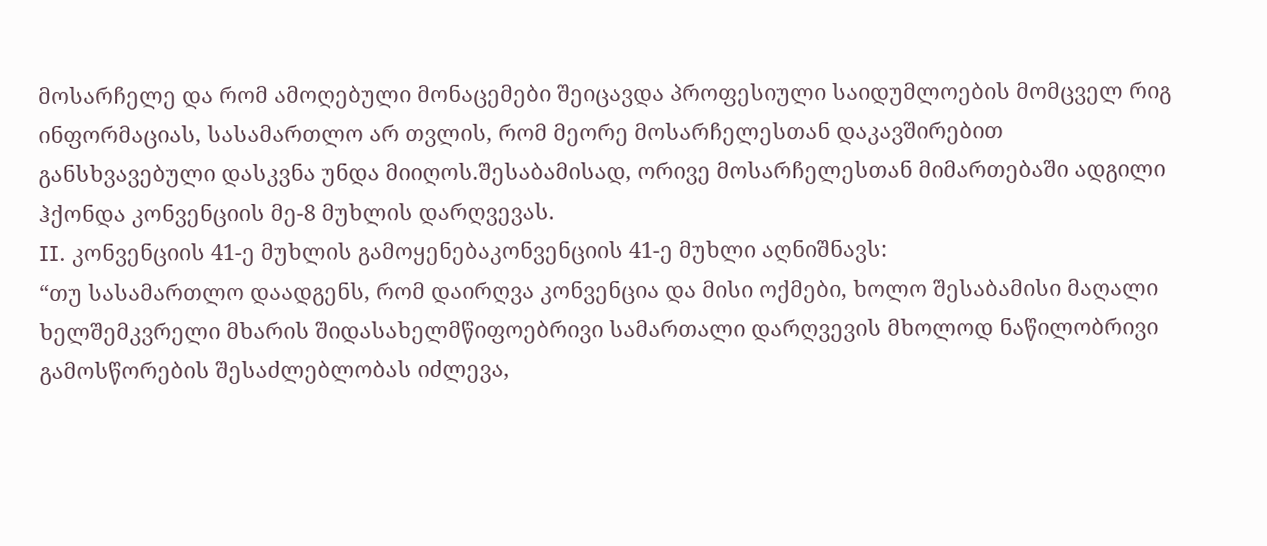მოსარჩელე და რომ ამოღებული მონაცემები შეიცავდა პროფესიული საიდუმლოების მომცველ რიგ ინფორმაციას, სასამართლო არ თვლის, რომ მეორე მოსარჩელესთან დაკავშირებით განსხვავებული დასკვნა უნდა მიიღოს.შესაბამისად, ორივე მოსარჩელესთან მიმართებაში ადგილი ჰქონდა კონვენციის მე-8 მუხლის დარღვევას.
II. კონვენციის 41-ე მუხლის გამოყენებაკონვენციის 41-ე მუხლი აღნიშნავს:
“თუ სასამართლო დაადგენს, რომ დაირღვა კონვენცია და მისი ოქმები, ხოლო შესაბამისი მაღალი ხელშემკვრელი მხარის შიდასახელმწიფოებრივი სამართალი დარღვევის მხოლოდ ნაწილობრივი გამოსწორების შესაძლებლობას იძლევა,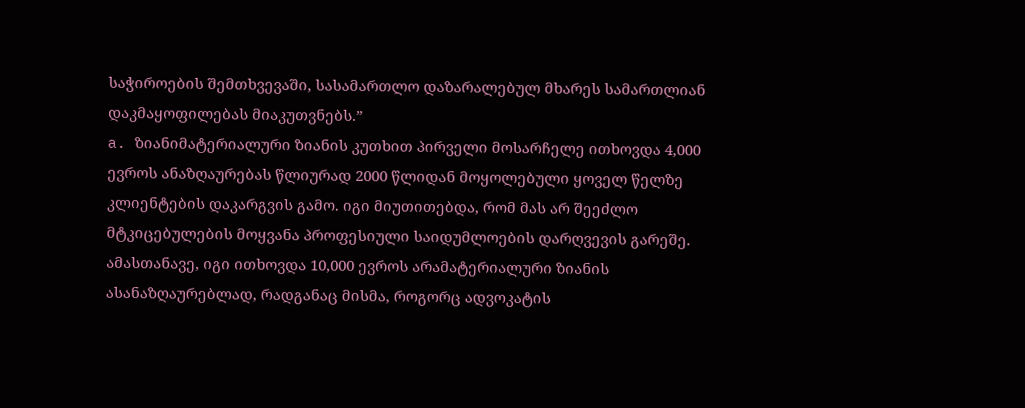საჭიროების შემთხვევაში, სასამართლო დაზარალებულ მხარეს სამართლიან დაკმაყოფილებას მიაკუთვნებს.”
a. ზიანიმატერიალური ზიანის კუთხით პირველი მოსარჩელე ითხოვდა 4,000 ევროს ანაზღაურებას წლიურად 2000 წლიდან მოყოლებული ყოველ წელზე კლიენტების დაკარგვის გამო. იგი მიუთითებდა, რომ მას არ შეეძლო მტკიცებულების მოყვანა პროფესიული საიდუმლოების დარღვევის გარეშე. ამასთანავე, იგი ითხოვდა 10,000 ევროს არამატერიალური ზიანის ასანაზღაურებლად, რადგანაც მისმა, როგორც ადვოკატის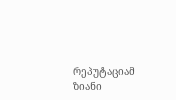რეპუტაციამ ზიანი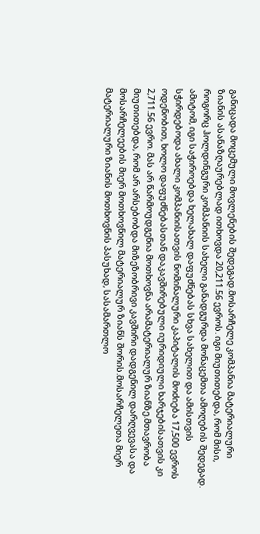განიცადა მოცემული მოვლენების შედეგად.მოსარჩელე კომპანია მატერიალური ზიანის ასანაზღაურებლად ითხოვდა 20,211.56 ევროს. იგი მიუთითებდა, რომ მისი, როგორც ჰოლდინგური კომპანიის სახელი განადგურდა მონაცემთა ამოღების შედეგად. ამიტომ, იგი საჭიროებდა ხელახალ დაფუძნებას სხვა სახელით და ამისთვის სჭირდებოდა ახალი კომპანიისათვის ნომინალური კაპიტალის მოძიება 17,500 ევროს ოდენობით, ხოლო დაფუძნებასთან დაკავშირებული იურიდიული ხარჯებისათვის კი 2,711.56 ევრო. მას არ წარმოუდგენია მოთხოვნა არამატერიალურ ზიანზე.მთავრობა მიუთითებდა, რომ არ არსებობდა მიზეზობრივი კავშირი დადგენილ დარღვევასა და მოსარჩელეების მიერ მოთხოვნილ მატერიალურ ზიანს შორის.მოსარჩელეთა მიერ მატერიალური ზიანის მოთხოვნის პასუხად, სასამართლო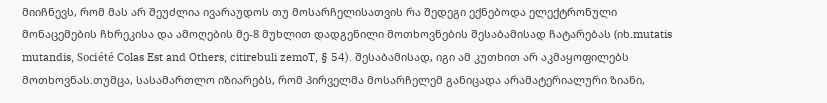მიიჩნევს, რომ მას არ შეუძლია ივარაუდოს თუ მოსარჩელისათვის რა შედეგი ექნებოდა ელექტრონული მონაცემების ჩხრეკისა და ამოღების მე-8 მუხლით დადგენილი მოთხოვნების შესაბამისად ჩატარებას (იხ.mutatis mutandis, Société Colas Est and Others, citirebuli zemoT, § 54). შესაბამისად, იგი ამ კუთხით არ აკმაყოფილებს მოთხოვნას.თუმცა, სასამართლო იზიარებს, რომ პირველმა მოსარჩელემ განიცადა არამატერიალური ზიანი,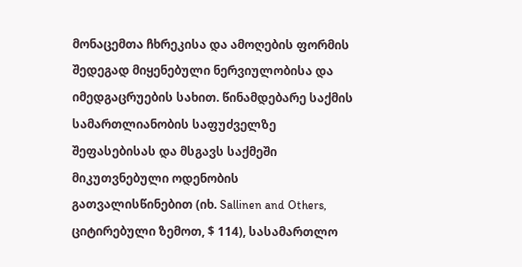მონაცემთა ჩხრეკისა და ამოღების ფორმის შედეგად მიყენებული ნერვიულობისა და იმედგაცრუების სახით. წინამდებარე საქმის სამართლიანობის საფუძველზე შეფასებისას და მსგავს საქმეში მიკუთვნებული ოდენობის გათვალისწინებით (იხ. Sallinen and Others, ციტირებული ზემოთ, $ 114), სასამართლო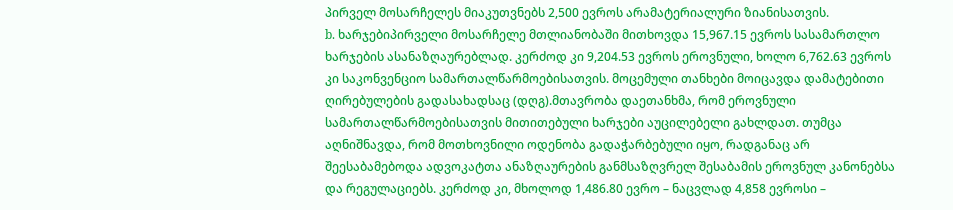პირველ მოსარჩელეს მიაკუთვნებს 2,500 ევროს არამატერიალური ზიანისათვის.
b. ხარჯებიპირველი მოსარჩელე მთლიანობაში მითხოვდა 15,967.15 ევროს სასამართლო ხარჯების ასანაზღაურებლად. კერძოდ კი 9,204.53 ევროს ეროვნული, ხოლო 6,762.63 ევროს კი საკონვენციო სამართალწარმოებისათვის. მოცემული თანხები მოიცავდა დამატებითი ღირებულების გადასახადსაც (დღგ).მთავრობა დაეთანხმა, რომ ეროვნული სამართალწარმოებისათვის მითითებული ხარჯები აუცილებელი გახლდათ. თუმცა აღნიშნავდა, რომ მოთხოვნილი ოდენობა გადაჭარბებული იყო, რადგანაც არ შეესაბამებოდა ადვოკატთა ანაზღაურების განმსაზღვრელ შესაბამის ეროვნულ კანონებსა და რეგულაციებს. კერძოდ კი, მხოლოდ 1,486.80 ევრო – ნაცვლად 4,858 ევროსი –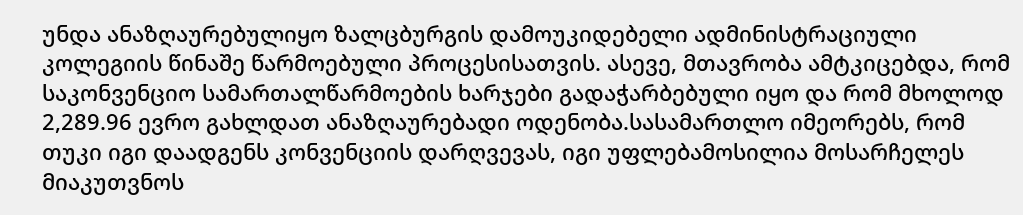უნდა ანაზღაურებულიყო ზალცბურგის დამოუკიდებელი ადმინისტრაციული კოლეგიის წინაშე წარმოებული პროცესისათვის. ასევე, მთავრობა ამტკიცებდა, რომ საკონვენციო სამართალწარმოების ხარჯები გადაჭარბებული იყო და რომ მხოლოდ 2,289.96 ევრო გახლდათ ანაზღაურებადი ოდენობა.სასამართლო იმეორებს, რომ თუკი იგი დაადგენს კონვენციის დარღვევას, იგი უფლებამოსილია მოსარჩელეს მიაკუთვნოს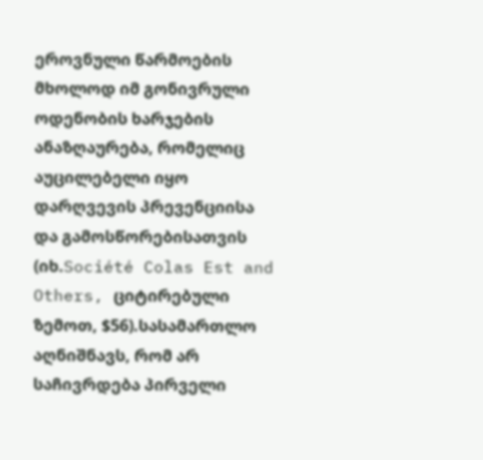ეროვნული წარმოების მხოლოდ იმ გონივრული ოდენობის ხარჯების ანაზღაურება, რომელიც აუცილებელი იყო დარღვევის პრევენციისა და გამოსწორებისათვის (იხ.Société Colas Est and Others, ციტირებული ზემოთ, $56).სასამართლო აღნიშნავს, რომ არ საჩივრდება პირველი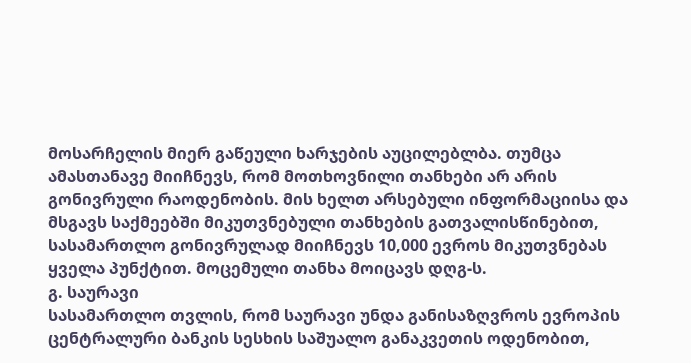მოსარჩელის მიერ გაწეული ხარჯების აუცილებლბა. თუმცა ამასთანავე მიიჩნევს, რომ მოთხოვნილი თანხები არ არის გონივრული რაოდენობის. მის ხელთ არსებული ინფორმაციისა და მსგავს საქმეებში მიკუთვნებული თანხების გათვალისწინებით, სასამართლო გონივრულად მიიჩნევს 10,000 ევროს მიკუთვნებას ყველა პუნქტით. მოცემული თანხა მოიცავს დღგ-ს.
გ. საურავი
სასამართლო თვლის, რომ საურავი უნდა განისაზღვროს ევროპის ცენტრალური ბანკის სესხის საშუალო განაკვეთის ოდენობით,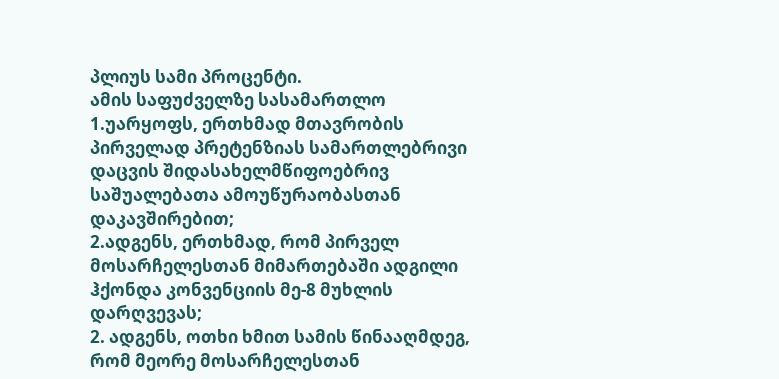პლიუს სამი პროცენტი.
ამის საფუძველზე სასამართლო
1.უარყოფს, ერთხმად მთავრობის პირველად პრეტენზიას სამართლებრივი დაცვის შიდასახელმწიფოებრივ საშუალებათა ამოუწურაობასთან დაკავშირებით;
2.ადგენს, ერთხმად, რომ პირველ მოსარჩელესთან მიმართებაში ადგილი ჰქონდა კონვენციის მე-8 მუხლის დარღვევას;
2. ადგენს, ოთხი ხმით სამის წინააღმდეგ, რომ მეორე მოსარჩელესთან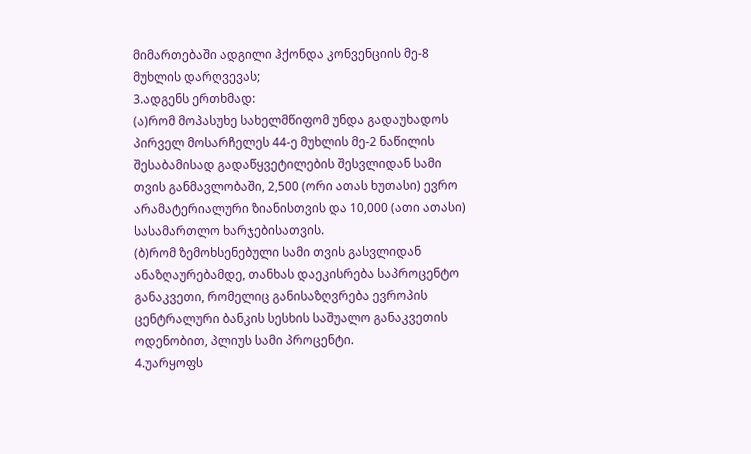მიმართებაში ადგილი ჰქონდა კონვენციის მე-8 მუხლის დარღვევას;
3.ადგენს ერთხმად:
(ა)რომ მოპასუხე სახელმწიფომ უნდა გადაუხადოს პირველ მოსარჩელეს 44-ე მუხლის მე-2 ნაწილის შესაბამისად გადაწყვეტილების შესვლიდან სამი თვის განმავლობაში, 2,500 (ორი ათას ხუთასი) ევრო არამატერიალური ზიანისთვის და 10,000 (ათი ათასი) სასამართლო ხარჯებისათვის.
(ბ)რომ ზემოხსენებული სამი თვის გასვლიდან ანაზღაურებამდე, თანხას დაეკისრება საპროცენტო განაკვეთი, რომელიც განისაზღვრება ევროპის ცენტრალური ბანკის სესხის საშუალო განაკვეთის ოდენობით, პლიუს სამი პროცენტი.
4.უარყოფს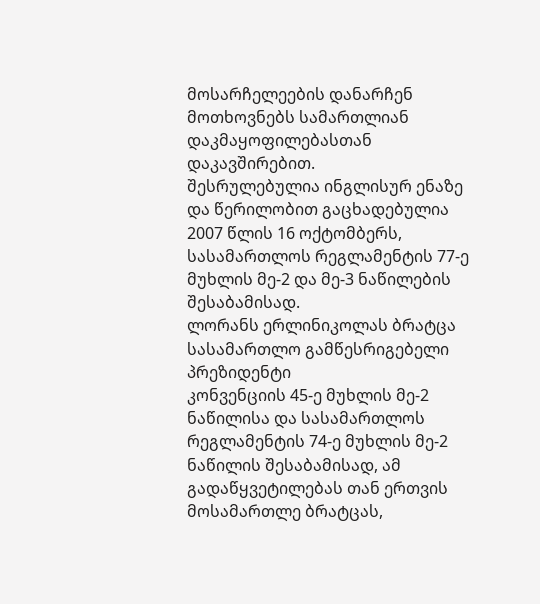მოსარჩელეების დანარჩენ მოთხოვნებს სამართლიან დაკმაყოფილებასთან დაკავშირებით.
შესრულებულია ინგლისურ ენაზე და წერილობით გაცხადებულია 2007 წლის 16 ოქტომბერს, სასამართლოს რეგლამენტის 77-ე მუხლის მე-2 და მე-3 ნაწილების შესაბამისად.
ლორანს ერლინიკოლას ბრატცა
სასამართლო გამწესრიგებელი პრეზიდენტი
კონვენციის 45-ე მუხლის მე-2 ნაწილისა და სასამართლოს რეგლამენტის 74-ე მუხლის მე-2 ნაწილის შესაბამისად, ამ გადაწყვეტილებას თან ერთვის მოსამართლე ბრატცას,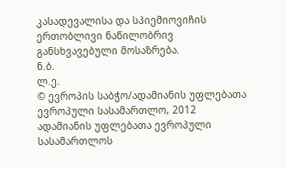კასადევალისა და სპიემიოვიჩის ერთობლივი ნაწილობრივ განსხვავებული მოსაზრება.
ნ.ბ.
ლ.ე.
© ევროპის საბჭო/ადამიანის უფლებათა ევროპული სასამართლო, 2012
ადამიანის უფლებათა ევროპული სასამართლოს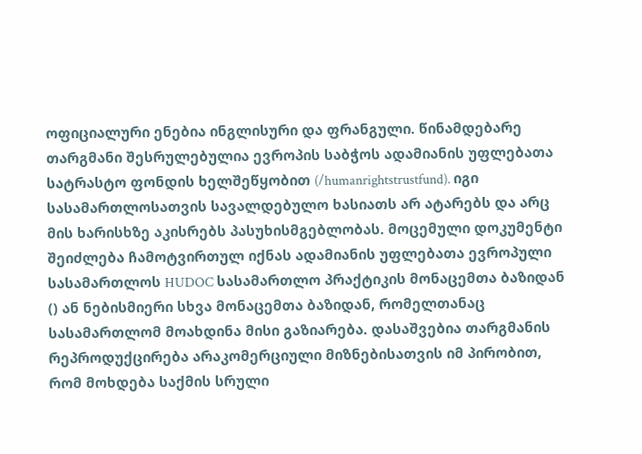ოფიციალური ენებია ინგლისური და ფრანგული. წინამდებარე თარგმანი შესრულებულია ევროპის საბჭოს ადამიანის უფლებათა სატრასტო ფონდის ხელშეწყობით (/humanrightstrustfund). იგი სასამართლოსათვის სავალდებულო ხასიათს არ ატარებს და არც მის ხარისხზე აკისრებს პასუხისმგებლობას. მოცემული დოკუმენტი შეიძლება ჩამოტვირთულ იქნას ადამიანის უფლებათა ევროპული სასამართლოს HUDOC სასამართლო პრაქტიკის მონაცემთა ბაზიდან () ან ნებისმიერი სხვა მონაცემთა ბაზიდან, რომელთანაც სასამართლომ მოახდინა მისი გაზიარება. დასაშვებია თარგმანის რეპროდუქცირება არაკომერციული მიზნებისათვის იმ პირობით, რომ მოხდება საქმის სრული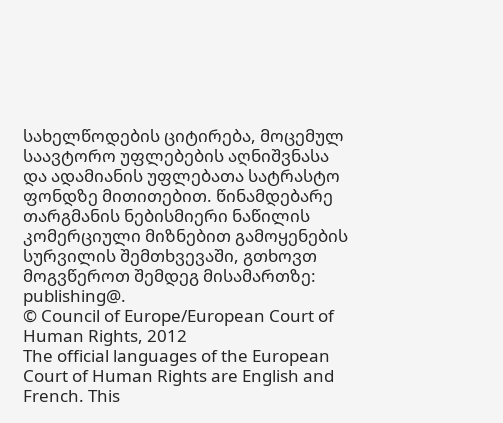სახელწოდების ციტირება, მოცემულ საავტორო უფლებების აღნიშვნასა და ადამიანის უფლებათა სატრასტო ფონდზე მითითებით. წინამდებარე თარგმანის ნებისმიერი ნაწილის კომერციული მიზნებით გამოყენების სურვილის შემთხვევაში, გთხოვთ მოგვწეროთ შემდეგ მისამართზე: publishing@.
© Council of Europe/European Court of Human Rights, 2012
The official languages of the European Court of Human Rights are English and French. This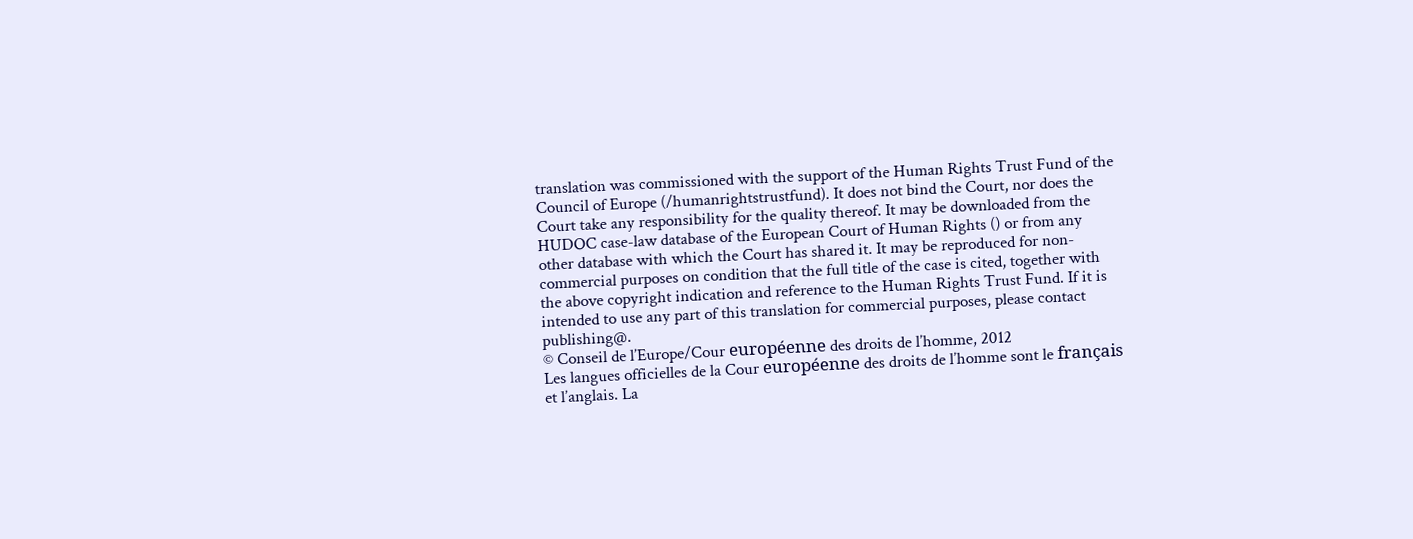translation was commissioned with the support of the Human Rights Trust Fund of the Council of Europe (/humanrightstrustfund). It does not bind the Court, nor does the Court take any responsibility for the quality thereof. It may be downloaded from the HUDOC case-law database of the European Court of Human Rights () or from any other database with which the Court has shared it. It may be reproduced for non-commercial purposes on condition that the full title of the case is cited, together with the above copyright indication and reference to the Human Rights Trust Fund. If it is intended to use any part of this translation for commercial purposes, please contact publishing@.
© Conseil de l’Europe/Cour européenne des droits de l’homme, 2012
Les langues officielles de la Cour européenne des droits de l’homme sont le français et l’anglais. La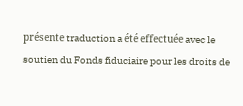présente traduction a été effectuée avec le soutien du Fonds fiduciaire pour les droits de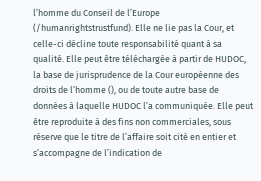l’homme du Conseil de l’Europe (/humanrightstrustfund). Elle ne lie pas la Cour, et celle-ci décline toute responsabilité quant à sa qualité. Elle peut être téléchargée à partir de HUDOC, la base de jurisprudence de la Cour européenne des droits de l’homme (), ou de toute autre base de données à laquelle HUDOC l’a communiquée. Elle peut être reproduite à des fins non commerciales, sous réserve que le titre de l’affaire soit cité en entier et s’accompagne de l’indication de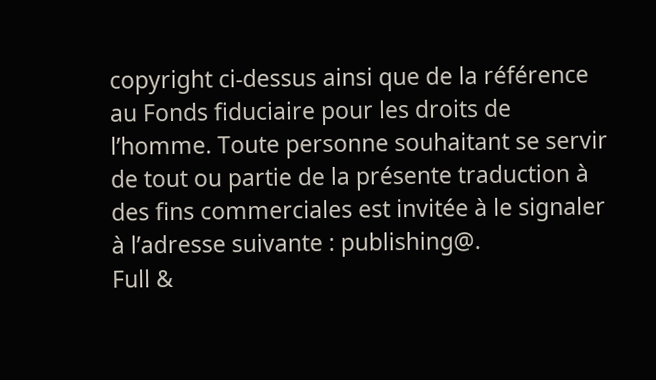copyright ci-dessus ainsi que de la référence au Fonds fiduciaire pour les droits de l’homme. Toute personne souhaitant se servir de tout ou partie de la présente traduction à des fins commerciales est invitée à le signaler à l’adresse suivante : publishing@.
Full &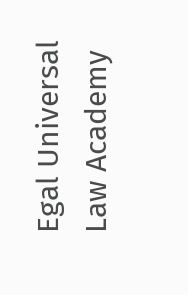Egal Universal Law Academy